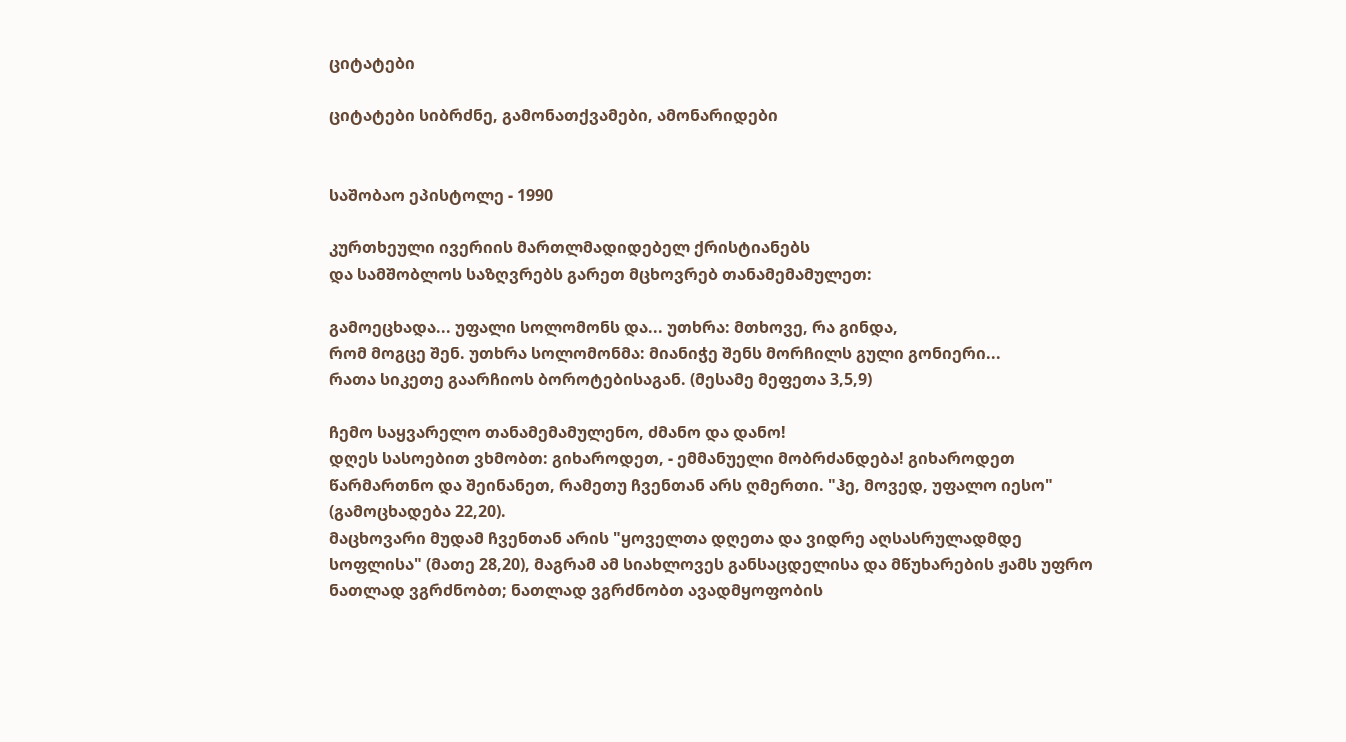ციტატები

ციტატები სიბრძნე, გამონათქვამები, ამონარიდები


საშობაო ეპისტოლე - 1990

კურთხეული ივერიის მართლმადიდებელ ქრისტიანებს
და სამშობლოს საზღვრებს გარეთ მცხოვრებ თანამემამულეთ:

გამოეცხადა... უფალი სოლომონს და... უთხრა: მთხოვე, რა გინდა,
რომ მოგცე შენ. უთხრა სოლომონმა: მიანიჭე შენს მორჩილს გული გონიერი...
რათა სიკეთე გაარჩიოს ბოროტებისაგან. (მესამე მეფეთა 3,5,9)

ჩემო საყვარელო თანამემამულენო, ძმანო და დანო!
დღეს სასოებით ვხმობთ: გიხაროდეთ, - ემმანუელი მობრძანდება! გიხაროდეთ წარმართნო და შეინანეთ, რამეთუ ჩვენთან არს ღმერთი. "ჰე, მოვედ, უფალო იესო" (გამოცხადება 22,20).
მაცხოვარი მუდამ ჩვენთან არის "ყოველთა დღეთა და ვიდრე აღსასრულადმდე სოფლისა" (მათე 28,20), მაგრამ ამ სიახლოვეს განსაცდელისა და მწუხარების ჟამს უფრო ნათლად ვგრძნობთ; ნათლად ვგრძნობთ ავადმყოფობის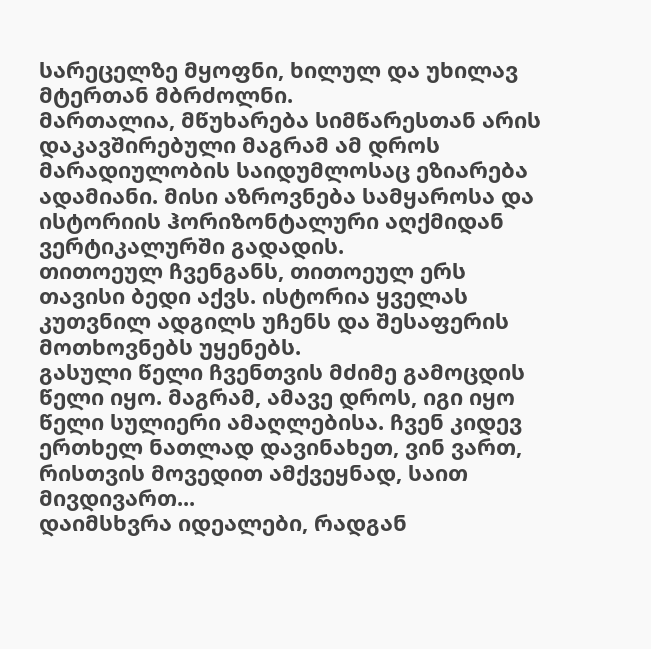სარეცელზე მყოფნი, ხილულ და უხილავ მტერთან მბრძოლნი.
მართალია, მწუხარება სიმწარესთან არის დაკავშირებული მაგრამ ამ დროს მარადიულობის საიდუმლოსაც ეზიარება ადამიანი. მისი აზროვნება სამყაროსა და ისტორიის ჰორიზონტალური აღქმიდან ვერტიკალურში გადადის.
თითოეულ ჩვენგანს, თითოეულ ერს თავისი ბედი აქვს. ისტორია ყველას კუთვნილ ადგილს უჩენს და შესაფერის მოთხოვნებს უყენებს.
გასული წელი ჩვენთვის მძიმე გამოცდის წელი იყო. მაგრამ, ამავე დროს, იგი იყო წელი სულიერი ამაღლებისა. ჩვენ კიდევ ერთხელ ნათლად დავინახეთ, ვინ ვართ, რისთვის მოვედით ამქვეყნად, საით მივდივართ...
დაიმსხვრა იდეალები, რადგან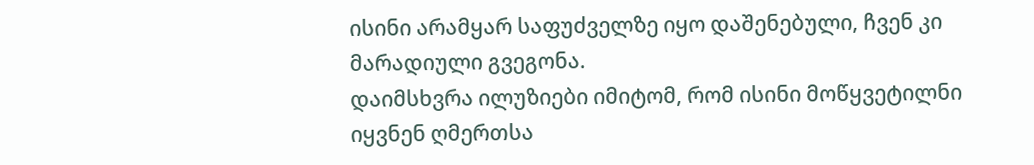ისინი არამყარ საფუძველზე იყო დაშენებული, ჩვენ კი მარადიული გვეგონა.
დაიმსხვრა ილუზიები იმიტომ, რომ ისინი მოწყვეტილნი იყვნენ ღმერთსა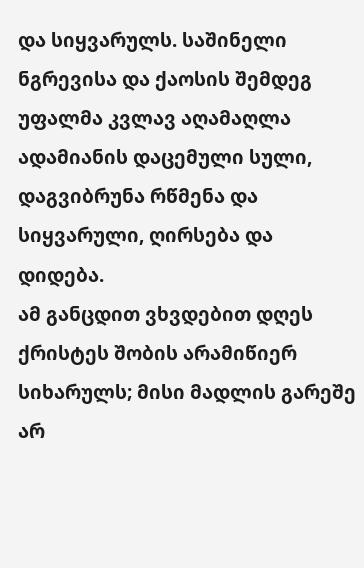და სიყვარულს. საშინელი ნგრევისა და ქაოსის შემდეგ უფალმა კვლავ აღამაღლა ადამიანის დაცემული სული, დაგვიბრუნა რწმენა და სიყვარული, ღირსება და დიდება.
ამ განცდით ვხვდებით დღეს ქრისტეს შობის არამიწიერ სიხარულს; მისი მადლის გარეშე არ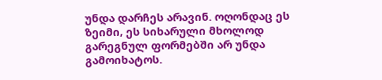უნდა დარჩეს არავინ. ოღონდაც ეს ზეიმი, ეს სიხარული მხოლოდ გარეგნულ ფორმებში არ უნდა გამოიხატოს.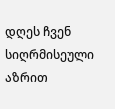დღეს ჩვენ სიღრმისეული აზრით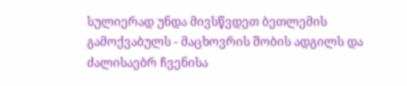სულიერად უნდა მივსწვდეთ ბეთლემის გამოქვაბულს - მაცხოვრის შობის ადგილს და ძალისაებრ ჩვენისა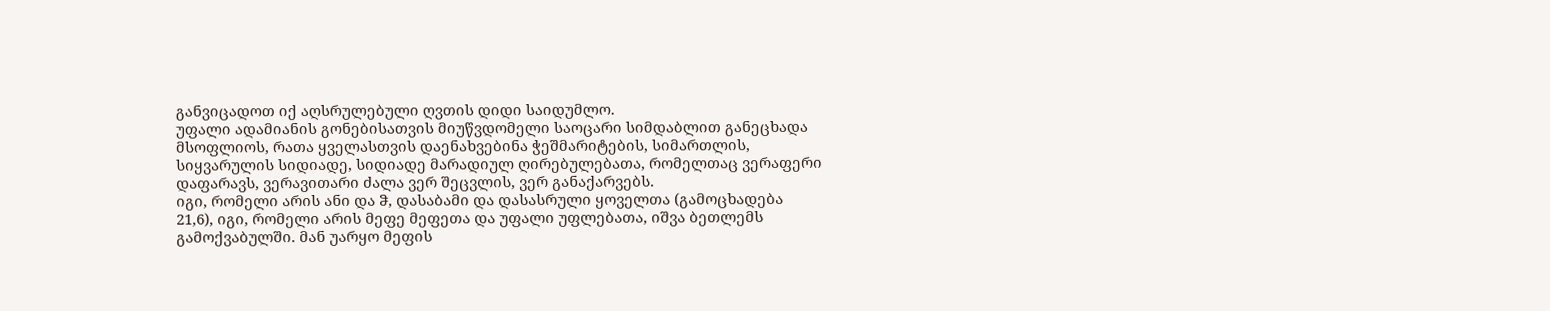განვიცადოთ იქ აღსრულებული ღვთის დიდი საიდუმლო.
უფალი ადამიანის გონებისათვის მიუწვდომელი საოცარი სიმდაბლით განეცხადა მსოფლიოს, რათა ყველასთვის დაენახვებინა ჭეშმარიტების, სიმართლის, სიყვარულის სიდიადე, სიდიადე მარადიულ ღირებულებათა, რომელთაც ვერაფერი დაფარავს, ვერავითარი ძალა ვერ შეცვლის, ვერ განაქარვებს.
იგი, რომელი არის ანი და ჵ, დასაბამი და დასასრული ყოველთა (გამოცხადება 21,6), იგი, რომელი არის მეფე მეფეთა და უფალი უფლებათა, იშვა ბეთლემს გამოქვაბულში. მან უარყო მეფის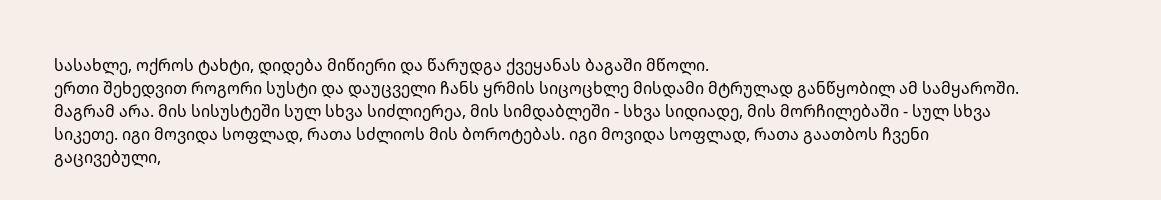სასახლე, ოქროს ტახტი, დიდება მიწიერი და წარუდგა ქვეყანას ბაგაში მწოლი.
ერთი შეხედვით როგორი სუსტი და დაუცველი ჩანს ყრმის სიცოცხლე მისდამი მტრულად განწყობილ ამ სამყაროში. მაგრამ არა. მის სისუსტეში სულ სხვა სიძლიერეა, მის სიმდაბლეში - სხვა სიდიადე, მის მორჩილებაში - სულ სხვა სიკეთე. იგი მოვიდა სოფლად, რათა სძლიოს მის ბოროტებას. იგი მოვიდა სოფლად, რათა გაათბოს ჩვენი გაცივებული,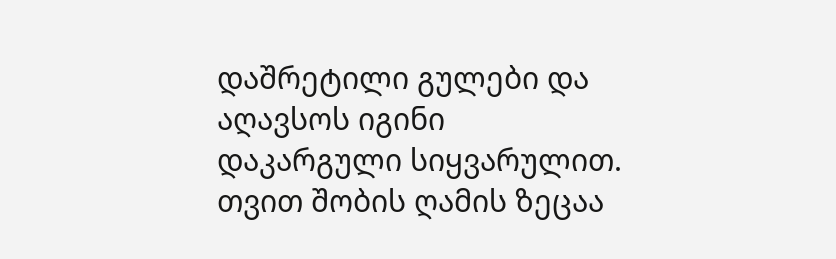დაშრეტილი გულები და აღავსოს იგინი დაკარგული სიყვარულით.
თვით შობის ღამის ზეცაა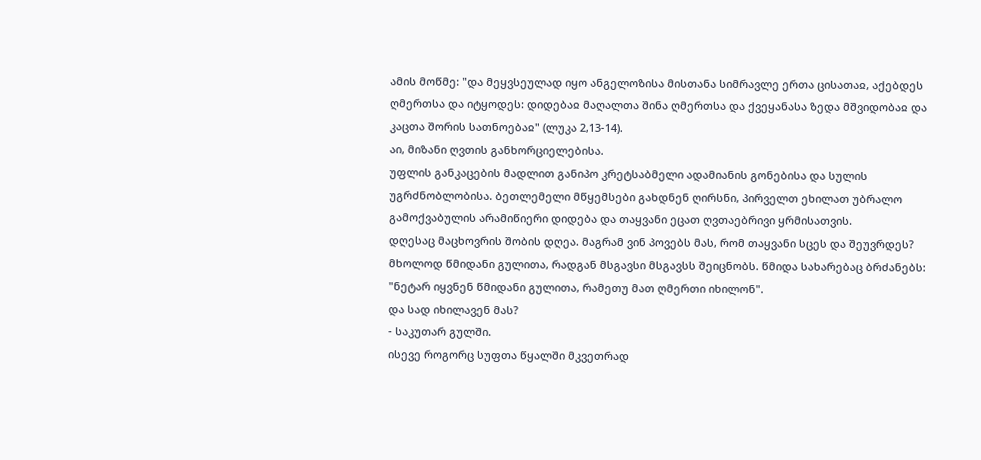ამის მოწმე: "და მეყვსეულად იყო ანგელოზისა მისთანა სიმრავლე ერთა ცისათაჲ, აქებდეს ღმერთსა და იტყოდეს: დიდებაჲ მაღალთა შინა ღმერთსა და ქვეყანასა ზედა მშვიდობაჲ და კაცთა შორის სათნოებაჲ" (ლუკა 2,13-14).
აი, მიზანი ღვთის განხორციელებისა.
უფლის განკაცების მადლით განიპო კრეტსაბმელი ადამიანის გონებისა და სულის უგრძნობლობისა. ბეთლემელი მწყემსები გახდნენ ღირსნი, პირველთ ეხილათ უბრალო გამოქვაბულის არამიწიერი დიდება და თაყვანი ეცათ ღვთაებრივი ყრმისათვის.
დღესაც მაცხოვრის შობის დღეა. მაგრამ ვინ პოვებს მას, რომ თაყვანი სცეს და შეუვრდეს?
მხოლოდ წმიდანი გულითა, რადგან მსგავსი მსგავსს შეიცნობს. წმიდა სახარებაც ბრძანებს: "ნეტარ იყვნენ წმიდანი გულითა, რამეთუ მათ ღმერთი იხილონ".
და სად იხილავენ მას?
- საკუთარ გულში.
ისევე როგორც სუფთა წყალში მკვეთრად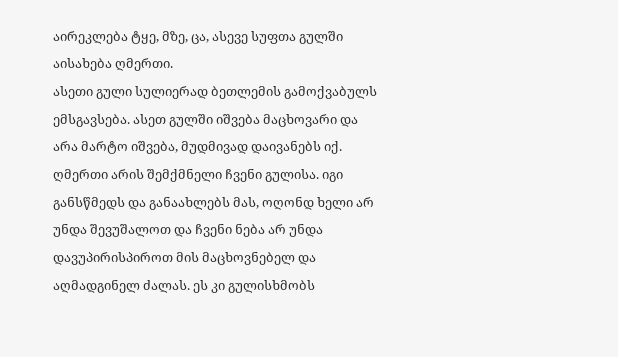აირეკლება ტყე, მზე, ცა, ასევე სუფთა გულში აისახება ღმერთი.
ასეთი გული სულიერად ბეთლემის გამოქვაბულს ემსგავსება. ასეთ გულში იშვება მაცხოვარი და არა მარტო იშვება, მუდმივად დაივანებს იქ.
ღმერთი არის შემქმნელი ჩვენი გულისა. იგი განსწმედს და განაახლებს მას, ოღონდ ხელი არ უნდა შევუშალოთ და ჩვენი ნება არ უნდა დავუპირისპიროთ მის მაცხოვნებელ და აღმადგინელ ძალას. ეს კი გულისხმობს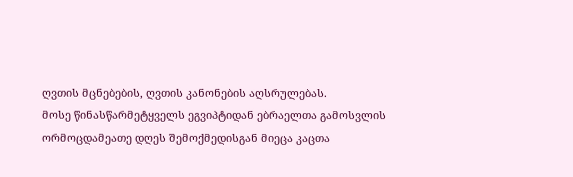ღვთის მცნებების, ღვთის კანონების აღსრულებას.
მოსე წინასწარმეტყველს ეგვიპტიდან ებრაელთა გამოსვლის ორმოცდამეათე დღეს შემოქმედისგან მიეცა კაცთა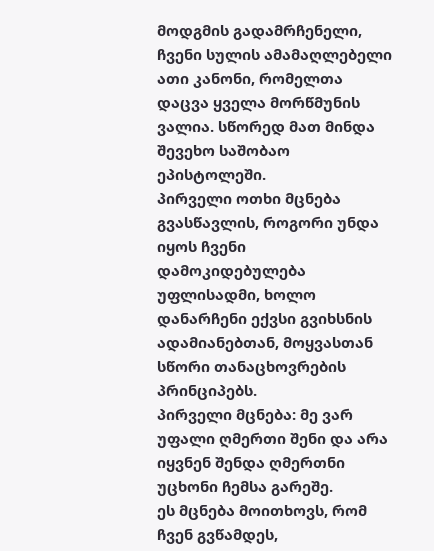მოდგმის გადამრჩენელი, ჩვენი სულის ამამაღლებელი ათი კანონი, რომელთა დაცვა ყველა მორწმუნის ვალია. სწორედ მათ მინდა შევეხო საშობაო ეპისტოლეში.
პირველი ოთხი მცნება გვასწავლის, როგორი უნდა იყოს ჩვენი დამოკიდებულება უფლისადმი, ხოლო დანარჩენი ექვსი გვიხსნის ადამიანებთან, მოყვასთან სწორი თანაცხოვრების პრინციპებს.
პირველი მცნება: მე ვარ უფალი ღმერთი შენი და არა იყვნენ შენდა ღმერთნი უცხონი ჩემსა გარეშე.
ეს მცნება მოითხოვს, რომ ჩვენ გვწამდეს,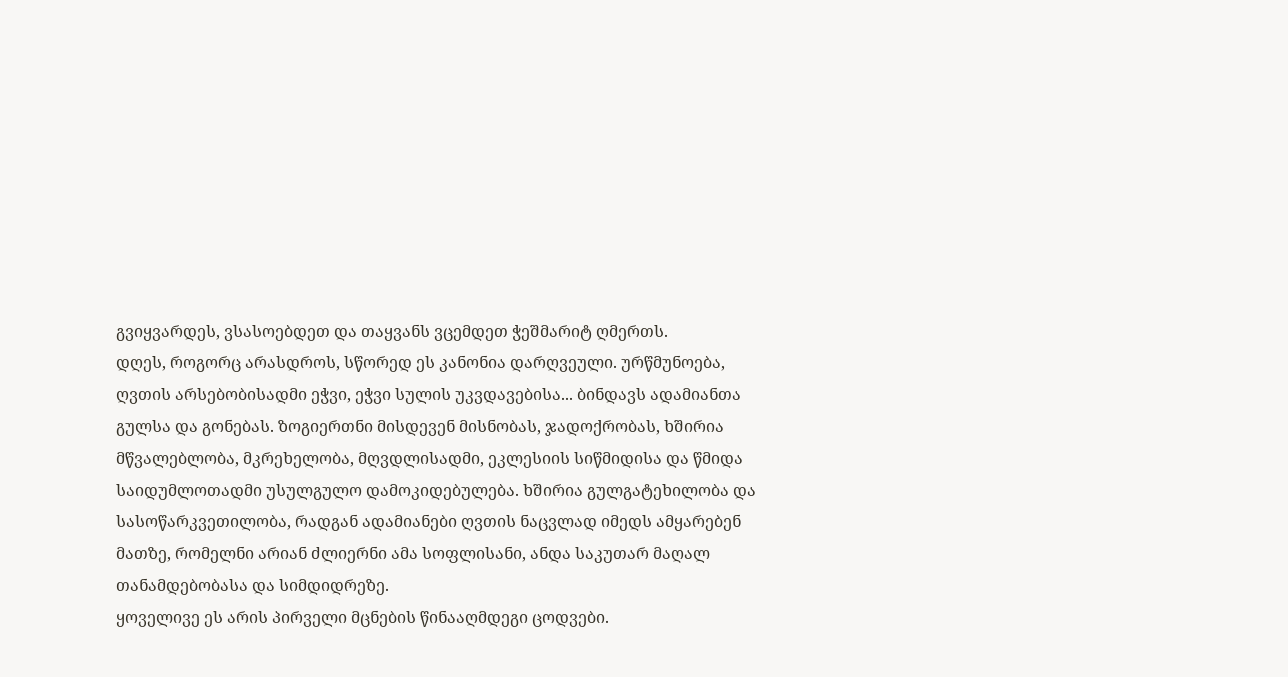გვიყვარდეს, ვსასოებდეთ და თაყვანს ვცემდეთ ჭეშმარიტ ღმერთს.
დღეს, როგორც არასდროს, სწორედ ეს კანონია დარღვეული. ურწმუნოება, ღვთის არსებობისადმი ეჭვი, ეჭვი სულის უკვდავებისა... ბინდავს ადამიანთა გულსა და გონებას. ზოგიერთნი მისდევენ მისნობას, ჯადოქრობას, ხშირია მწვალებლობა, მკრეხელობა, მღვდლისადმი, ეკლესიის სიწმიდისა და წმიდა საიდუმლოთადმი უსულგულო დამოკიდებულება. ხშირია გულგატეხილობა და სასოწარკვეთილობა, რადგან ადამიანები ღვთის ნაცვლად იმედს ამყარებენ მათზე, რომელნი არიან ძლიერნი ამა სოფლისანი, ანდა საკუთარ მაღალ თანამდებობასა და სიმდიდრეზე.
ყოველივე ეს არის პირველი მცნების წინააღმდეგი ცოდვები.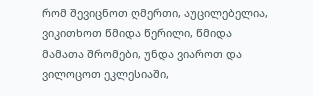რომ შევიცნოთ ღმერთი, აუცილებელია, ვიკითხოთ წმიდა წერილი, წმიდა მამათა შრომები, უნდა ვიაროთ და ვილოცოთ ეკლესიაში,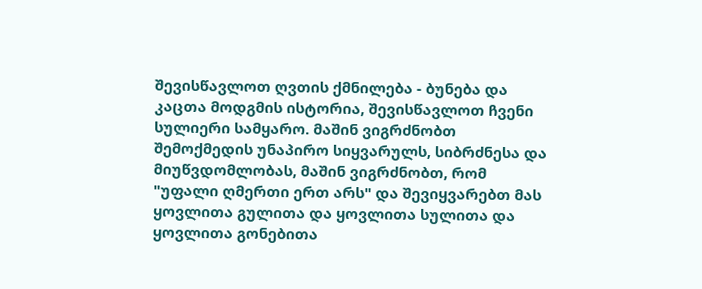შევისწავლოთ ღვთის ქმნილება - ბუნება და კაცთა მოდგმის ისტორია, შევისწავლოთ ჩვენი სულიერი სამყარო. მაშინ ვიგრძნობთ შემოქმედის უნაპირო სიყვარულს, სიბრძნესა და მიუწვდომლობას, მაშინ ვიგრძნობთ, რომ "უფალი ღმერთი ერთ არს" და შევიყვარებთ მას ყოვლითა გულითა და ყოვლითა სულითა და ყოვლითა გონებითა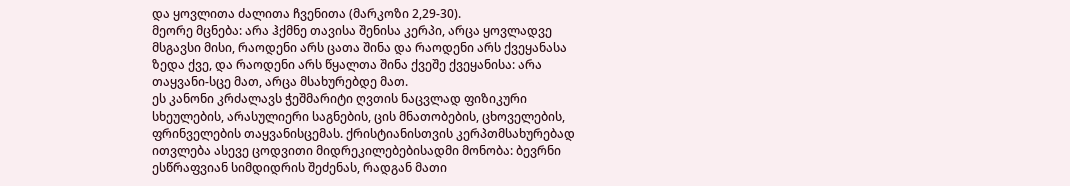და ყოვლითა ძალითა ჩვენითა (მარკოზი 2,29-30).
მეორე მცნება: არა ჰქმნე თავისა შენისა კერპი, არცა ყოვლადვე მსგავსი მისი, რაოდენი არს ცათა შინა და რაოდენი არს ქვეყანასა ზედა ქვე, და რაოდენი არს წყალთა შინა ქვეშე ქვეყანისა: არა თაყვანი-სცე მათ, არცა მსახურებდე მათ.
ეს კანონი კრძალავს ჭეშმარიტი ღვთის ნაცვლად ფიზიკური სხეულების, არასულიერი საგნების, ცის მნათობების, ცხოველების, ფრინველების თაყვანისცემას. ქრისტიანისთვის კერპთმსახურებად ითვლება ასევე ცოდვითი მიდრეკილებებისადმი მონობა: ბევრნი ესწრაფვიან სიმდიდრის შეძენას, რადგან მათი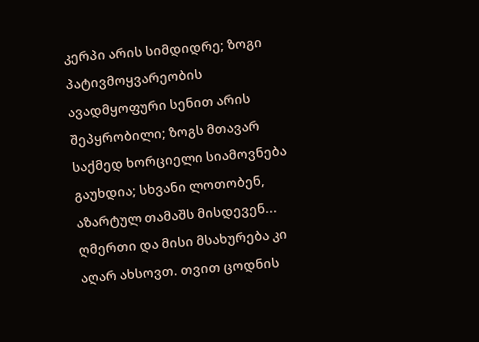კერპი არის სიმდიდრე; ზოგი პატივმოყვარეობის ავადმყოფური სენით არის შეპყრობილი; ზოგს მთავარ საქმედ ხორციელი სიამოვნება გაუხდია; სხვანი ლოთობენ, აზარტულ თამაშს მისდევენ... ღმერთი და მისი მსახურება კი აღარ ახსოვთ. თვით ცოდნის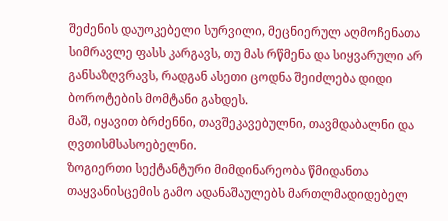შეძენის დაუოკებელი სურვილი, მეცნიერულ აღმოჩენათა სიმრავლე ფასს კარგავს, თუ მას რწმენა და სიყვარული არ განსაზღვრავს, რადგან ასეთი ცოდნა შეიძლება დიდი ბოროტების მომტანი გახდეს.
მაშ, იყავით ბრძენნი, თავშეკავებულნი, თავმდაბალნი და ღვთისმსასოებელნი.
ზოგიერთი სექტანტური მიმდინარეობა წმიდანთა თაყვანისცემის გამო ადანაშაულებს მართლმადიდებელ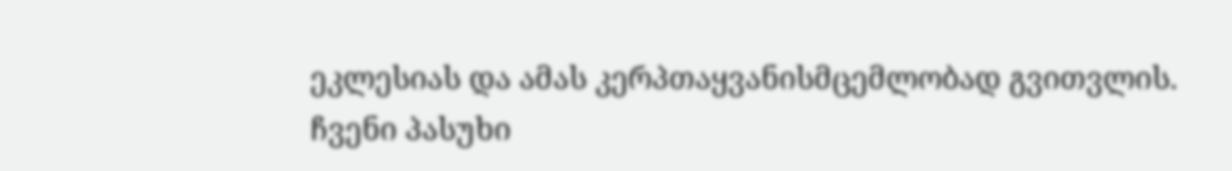ეკლესიას და ამას კერპთაყვანისმცემლობად გვითვლის.
ჩვენი პასუხი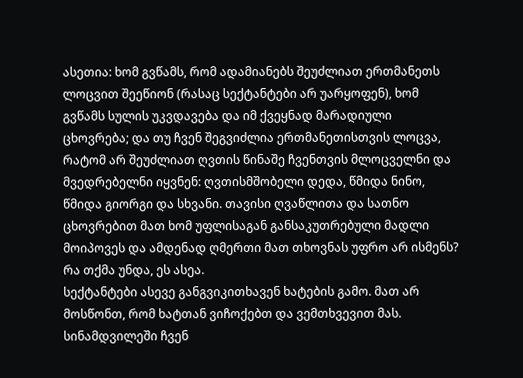ასეთია: ხომ გვწამს, რომ ადამიანებს შეუძლიათ ერთმანეთს ლოცვით შეეწიონ (რასაც სექტანტები არ უარყოფენ), ხომ გვწამს სულის უკვდავება და იმ ქვეყნად მარადიული ცხოვრება; და თუ ჩვენ შეგვიძლია ერთმანეთისთვის ლოცვა, რატომ არ შეუძლიათ ღვთის წინაშე ჩვენთვის მლოცველნი და მვედრებელნი იყვნენ: ღვთისმშობელი დედა, წმიდა ნინო, წმიდა გიორგი და სხვანი. თავისი ღვაწლითა და სათნო ცხოვრებით მათ ხომ უფლისაგან განსაკუთრებული მადლი მოიპოვეს და ამდენად ღმერთი მათ თხოვნას უფრო არ ისმენს? რა თქმა უნდა, ეს ასეა.
სექტანტები ასევე განგვიკითხავენ ხატების გამო. მათ არ მოსწონთ, რომ ხატთან ვიჩოქებთ და ვემთხვევით მას. სინამდვილეში ჩვენ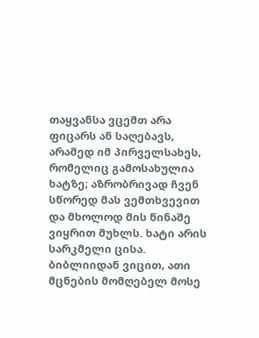თაყვანსა ვცემთ არა ფიცარს ან საღებავს, არამედ იმ პირველსახეს, რომელიც გამოსახულია ხატზე; აზრობრივად ჩვენ სწორედ მას ვემთხვევით და მხოლოდ მის წინაშე ვიყრით მუხლს. ხატი არის სარკმელი ცისა.
ბიბლიიდან ვიცით, ათი მცნების მომღებელ მოსე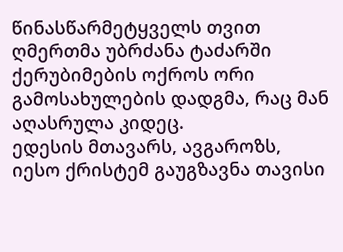წინასწარმეტყველს თვით ღმერთმა უბრძანა ტაძარში ქერუბიმების ოქროს ორი გამოსახულების დადგმა, რაც მან აღასრულა კიდეც.
ედესის მთავარს, ავგაროზს, იესო ქრისტემ გაუგზავნა თავისი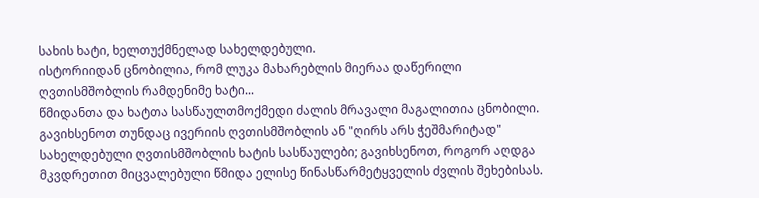სახის ხატი, ხელთუქმნელად სახელდებული.
ისტორიიდან ცნობილია, რომ ლუკა მახარებლის მიერაა დაწერილი ღვთისმშობლის რამდენიმე ხატი...
წმიდანთა და ხატთა სასწაულთმოქმედი ძალის მრავალი მაგალითია ცნობილი. გავიხსენოთ თუნდაც ივერიის ღვთისმშობლის ან "ღირს არს ჭეშმარიტად" სახელდებული ღვთისმშობლის ხატის სასწაულები; გავიხსენოთ, როგორ აღდგა მკვდრეთით მიცვალებული წმიდა ელისე წინასწარმეტყველის ძვლის შეხებისას.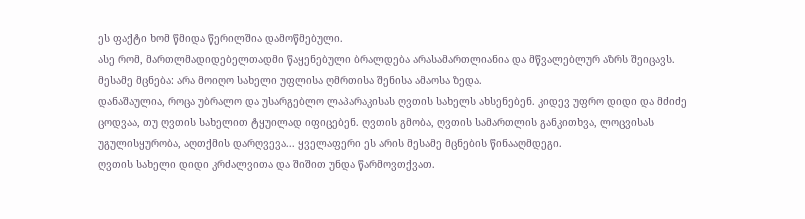ეს ფაქტი ხომ წმიდა წერილშია დამოწმებული.
ასე რომ, მართლმადიდებელთადმი წაყენებული ბრალდება არასამართლიანია და მწვალებლურ აზრს შეიცავს.
მესამე მცნება: არა მოიღო სახელი უფლისა ღმრთისა შენისა ამაოსა ზედა.
დანაშაულია, როცა უბრალო და უსარგებლო ლაპარაკისას ღვთის სახელს ახსენებენ. კიდევ უფრო დიდი და მძიძე ცოდვაა, თუ ღვთის სახელით ტყუილად იფიცებენ. ღვთის გმობა, ღვთის სამართლის განკითხვა, ლოცვისას უგულისყურობა, აღთქმის დარღვევა... ყველაფერი ეს არის მესამე მცნების წინააღმდეგი.
ღვთის სახელი დიდი კრძალვითა და შიშით უნდა წარმოვთქვათ.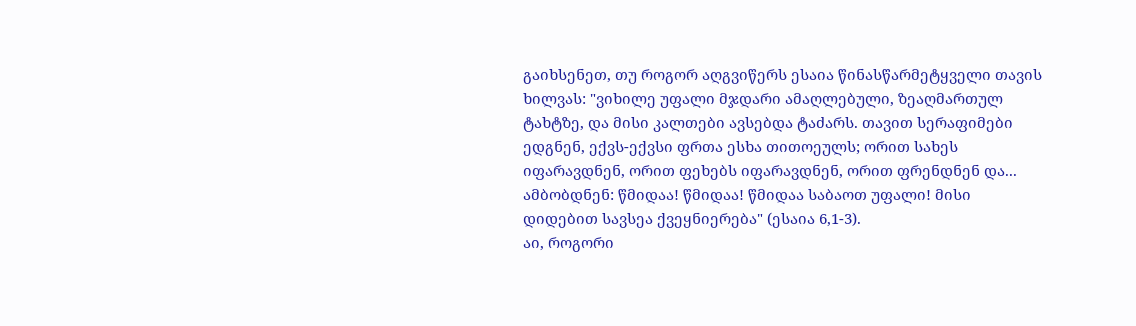გაიხსენეთ, თუ როგორ აღგვიწერს ესაია წინასწარმეტყველი თავის ხილვას: "ვიხილე უფალი მჯდარი ამაღლებული, ზეაღმართულ ტახტზე, და მისი კალთები ავსებდა ტაძარს. თავით სერაფიმები ედგნენ, ექვს-ექვსი ფრთა ესხა თითოეულს; ორით სახეს იფარავდნენ, ორით ფეხებს იფარავდნენ, ორით ფრენდნენ და... ამბობდნენ: წმიდაა! წმიდაა! წმიდაა საბაოთ უფალი! მისი დიდებით სავსეა ქვეყნიერება" (ესაია 6,1-3).
აი, როგორი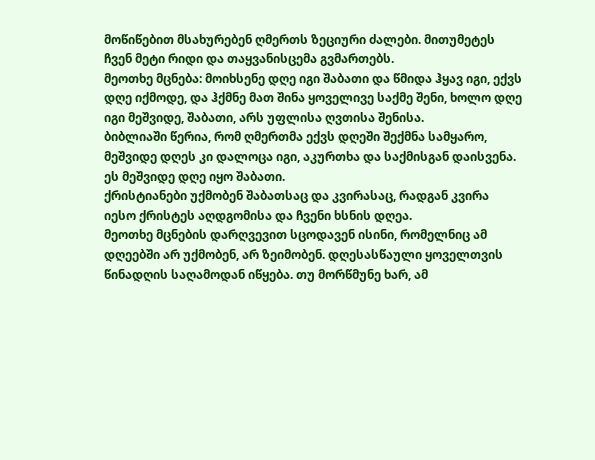მოწიწებით მსახურებენ ღმერთს ზეციური ძალები. მითუმეტეს ჩვენ მეტი რიდი და თაყვანისცემა გვმართებს.
მეოთხე მცნება: მოიხსენე დღე იგი შაბათი და წმიდა ჰყავ იგი, ექვს დღე იქმოდე, და ჰქმნე მათ შინა ყოველივე საქმე შენი, ხოლო დღე იგი მეშვიდე, შაბათი, არს უფლისა ღვთისა შენისა.
ბიბლიაში წერია, რომ ღმერთმა ექვს დღეში შექმნა სამყარო, მეშვიდე დღეს კი დალოცა იგი, აკურთხა და საქმისგან დაისვენა. ეს მეშვიდე დღე იყო შაბათი.
ქრისტიანები უქმობენ შაბათსაც და კვირასაც, რადგან კვირა იესო ქრისტეს აღდგომისა და ჩვენი ხსნის დღეა.
მეოთხე მცნების დარღვევით სცოდავენ ისინი, რომელნიც ამ დღეებში არ უქმობენ, არ ზეიმობენ. დღესასწაული ყოველთვის წინადღის საღამოდან იწყება. თუ მორწმუნე ხარ, ამ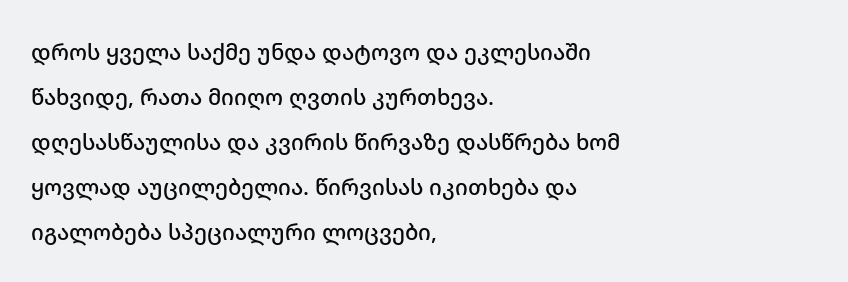დროს ყველა საქმე უნდა დატოვო და ეკლესიაში წახვიდე, რათა მიიღო ღვთის კურთხევა. დღესასწაულისა და კვირის წირვაზე დასწრება ხომ ყოვლად აუცილებელია. წირვისას იკითხება და იგალობება სპეციალური ლოცვები,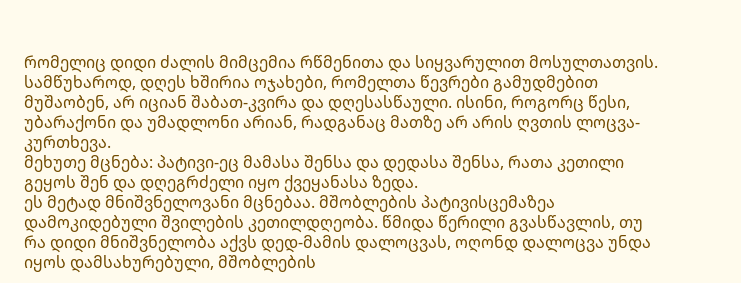რომელიც დიდი ძალის მიმცემია რწმენითა და სიყვარულით მოსულთათვის.
სამწუხაროდ, დღეს ხშირია ოჯახები, რომელთა წევრები გამუდმებით მუშაობენ, არ იციან შაბათ-კვირა და დღესასწაული. ისინი, როგორც წესი, უბარაქონი და უმადლონი არიან, რადგანაც მათზე არ არის ღვთის ლოცვა-კურთხევა.
მეხუთე მცნება: პატივი-ეც მამასა შენსა და დედასა შენსა, რათა კეთილი გეყოს შენ და დღეგრძელი იყო ქვეყანასა ზედა.
ეს მეტად მნიშვნელოვანი მცნებაა. მშობლების პატივისცემაზეა დამოკიდებული შვილების კეთილდღეობა. წმიდა წერილი გვასწავლის, თუ რა დიდი მნიშვნელობა აქვს დედ-მამის დალოცვას, ოღონდ დალოცვა უნდა იყოს დამსახურებული, მშობლების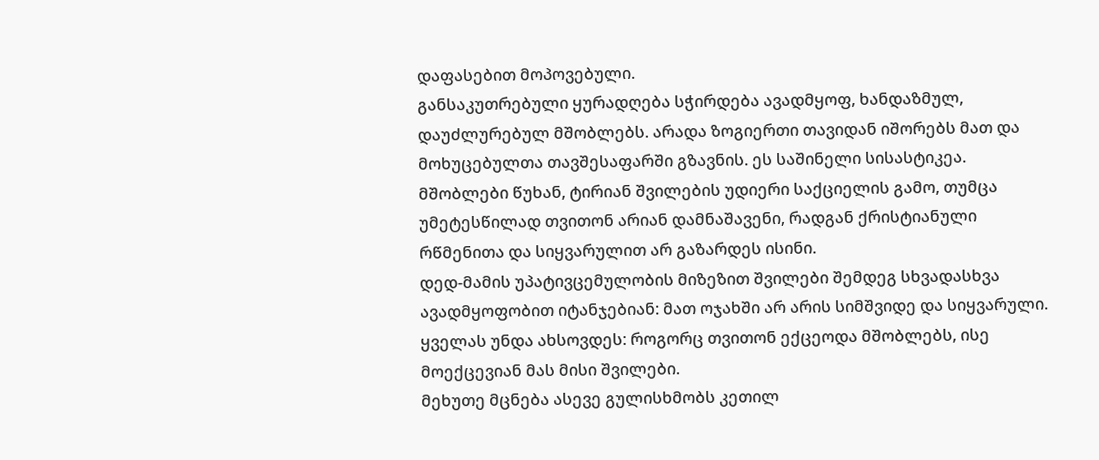დაფასებით მოპოვებული.
განსაკუთრებული ყურადღება სჭირდება ავადმყოფ, ხანდაზმულ, დაუძლურებულ მშობლებს. არადა ზოგიერთი თავიდან იშორებს მათ და მოხუცებულთა თავშესაფარში გზავნის. ეს საშინელი სისასტიკეა.
მშობლები წუხან, ტირიან შვილების უდიერი საქციელის გამო, თუმცა უმეტესწილად თვითონ არიან დამნაშავენი, რადგან ქრისტიანული რწმენითა და სიყვარულით არ გაზარდეს ისინი.
დედ-მამის უპატივცემულობის მიზეზით შვილები შემდეგ სხვადასხვა ავადმყოფობით იტანჯებიან: მათ ოჯახში არ არის სიმშვიდე და სიყვარული.
ყველას უნდა ახსოვდეს: როგორც თვითონ ექცეოდა მშობლებს, ისე მოექცევიან მას მისი შვილები.
მეხუთე მცნება ასევე გულისხმობს კეთილ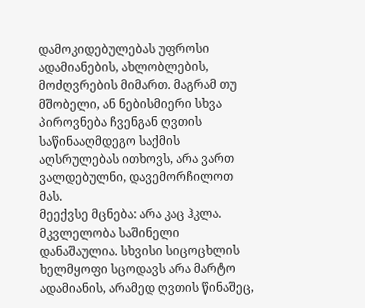დამოკიდებულებას უფროსი ადამიანების, ახლობლების, მოძღვრების მიმართ. მაგრამ თუ მშობელი, ან ნებისმიერი სხვა პიროვნება ჩვენგან ღვთის საწინააღმდეგო საქმის აღსრულებას ითხოვს, არა ვართ ვალდებულნი, დავემორჩილოთ მას.
მეექვსე მცნება: არა კაც ჰკლა.
მკვლელობა საშინელი დანაშაულია. სხვისი სიცოცხლის ხელმყოფი სცოდავს არა მარტო ადამიანის, არამედ ღვთის წინაშეც,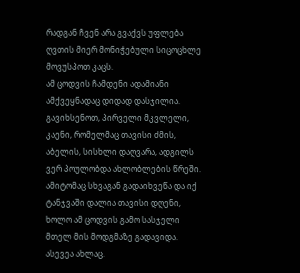რადგან ჩვენ არა გვაქვს უფლება ღვთის მიერ მონიჭებული სიცოცხლე მოვუსპოთ კაცს.
ამ ცოდვის ჩამდენი ადამიანი ამქვეყნადაც დიდად დასჯილია. გავიხსენოთ, პირველი მკვლელი, კაენი, რომელმაც თავისი ძმის, აბელის, სისხლი დაღვარა, ადგილს ვერ პოულობდა ახლობლების წრეში. ამიტომაც სხვაგან გადაიხვეწა და იქ ტანჯვაში დალია თავისი დღენი, ხოლო ამ ცოდვის გამო სასჯელი მთელ მის მოდგმაზე გადავიდა. ასევეა ახლაც.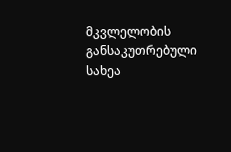მკვლელობის განსაკუთრებული სახეა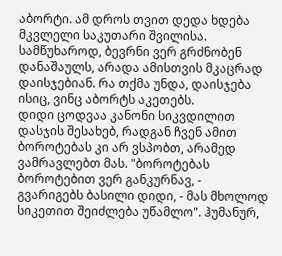აბორტი. ამ დროს თვით დედა ხდება მკვლელი საკუთარი შვილისა. სამწუხაროდ, ბევრნი ვერ გრძნობენ დანაშაულს, არადა ამისთვის მკაცრად დაისჯებიან. რა თქმა უნდა, დაისჯება ისიც, ვინც აბორტს აკეთებს.
დიდი ცოდვაა კანონი სიკვდილით დასჯის შესახებ, რადგან ჩვენ ამით ბოროტებას კი არ ვსპობთ, არამედ ვამრავლებთ მას. "ბოროტებას ბოროტებით ვერ განკურნავ, - გვარიგებს ბასილი დიდი, - მას მხოლოდ სიკეთით შეიძლება უწამლო". ჰუმანურ,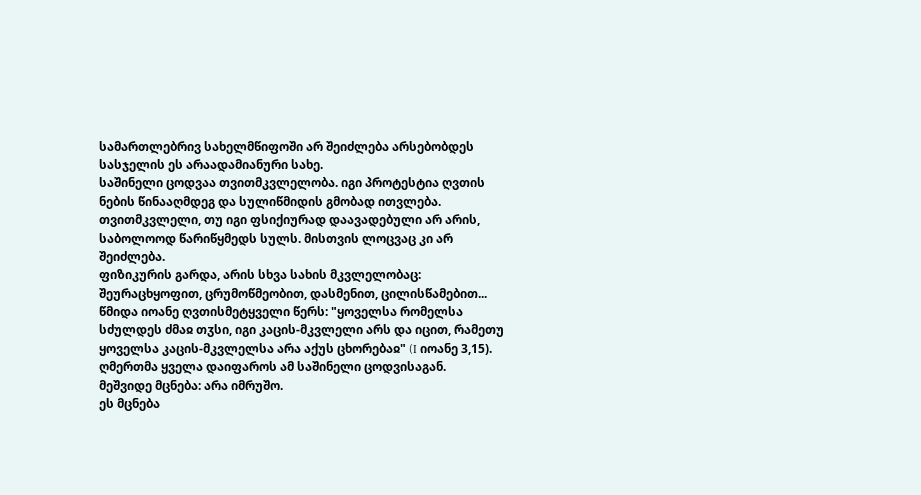სამართლებრივ სახელმწიფოში არ შეიძლება არსებობდეს სასჯელის ეს არაადამიანური სახე.
საშინელი ცოდვაა თვითმკვლელობა. იგი პროტესტია ღვთის ნების წინააღმდეგ და სულიწმიდის გმობად ითვლება. თვითმკვლელი, თუ იგი ფსიქიურად დაავადებული არ არის, საბოლოოდ წარიწყმედს სულს. მისთვის ლოცვაც კი არ შეიძლება.
ფიზიკურის გარდა, არის სხვა სახის მკვლელობაც: შეურაცხყოფით, ცრუმოწმეობით, დასმენით, ცილისწამებით... წმიდა იოანე ღვთისმეტყველი წერს: "ყოველსა რომელსა სძულდეს ძმაჲ თჳსი, იგი კაცის-მკვლელი არს და იცით, რამეთუ ყოველსა კაცის-მკვლელსა არა აქუს ცხორებაჲ" (I იოანე 3,15).
ღმერთმა ყველა დაიფაროს ამ საშინელი ცოდვისაგან.
მეშვიდე მცნება: არა იმრუშო.
ეს მცნება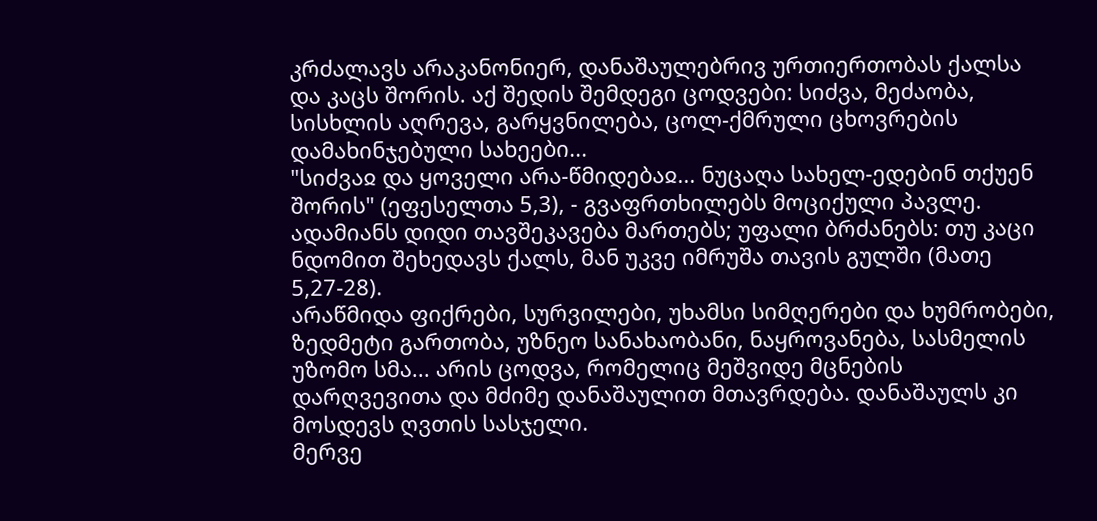კრძალავს არაკანონიერ, დანაშაულებრივ ურთიერთობას ქალსა და კაცს შორის. აქ შედის შემდეგი ცოდვები: სიძვა, მეძაობა, სისხლის აღრევა, გარყვნილება, ცოლ-ქმრული ცხოვრების დამახინჯებული სახეები...
"სიძვაჲ და ყოველი არა-წმიდებაჲ... ნუცაღა სახელ-ედებინ თქუენ შორის" (ეფესელთა 5,3), - გვაფრთხილებს მოციქული პავლე. ადამიანს დიდი თავშეკავება მართებს; უფალი ბრძანებს: თუ კაცი ნდომით შეხედავს ქალს, მან უკვე იმრუშა თავის გულში (მათე 5,27-28).
არაწმიდა ფიქრები, სურვილები, უხამსი სიმღერები და ხუმრობები, ზედმეტი გართობა, უზნეო სანახაობანი, ნაყროვანება, სასმელის უზომო სმა... არის ცოდვა, რომელიც მეშვიდე მცნების დარღვევითა და მძიმე დანაშაულით მთავრდება. დანაშაულს კი მოსდევს ღვთის სასჯელი.
მერვე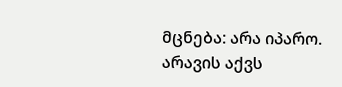მცნება: არა იპარო.
არავის აქვს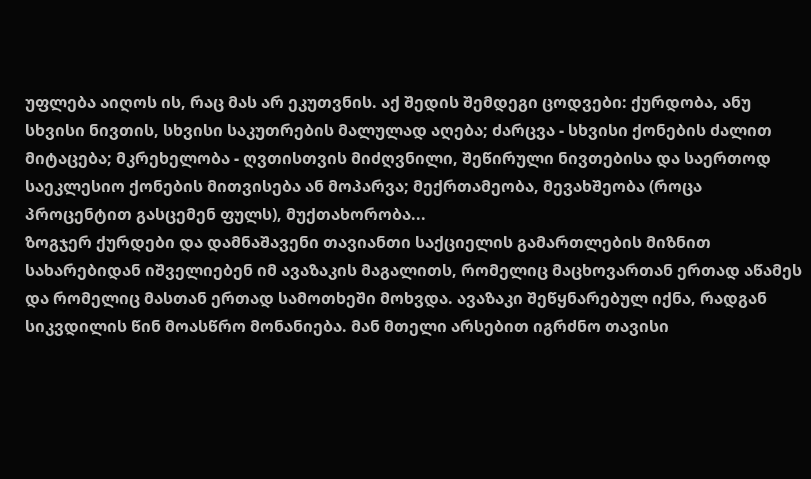უფლება აიღოს ის, რაც მას არ ეკუთვნის. აქ შედის შემდეგი ცოდვები: ქურდობა, ანუ სხვისი ნივთის, სხვისი საკუთრების მალულად აღება; ძარცვა - სხვისი ქონების ძალით მიტაცება; მკრეხელობა - ღვთისთვის მიძღვნილი, შეწირული ნივთებისა და საერთოდ საეკლესიო ქონების მითვისება ან მოპარვა; მექრთამეობა, მევახშეობა (როცა პროცენტით გასცემენ ფულს), მუქთახორობა...
ზოგჯერ ქურდები და დამნაშავენი თავიანთი საქციელის გამართლების მიზნით სახარებიდან იშველიებენ იმ ავაზაკის მაგალითს, რომელიც მაცხოვართან ერთად აწამეს და რომელიც მასთან ერთად სამოთხეში მოხვდა. ავაზაკი შეწყნარებულ იქნა, რადგან სიკვდილის წინ მოასწრო მონანიება. მან მთელი არსებით იგრძნო თავისი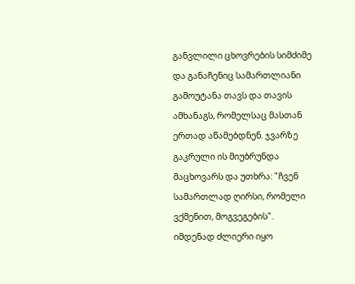განვლილი ცხოვრების სიმძიმე და განაჩენიც სამართლიანი გამოუტანა თავს და თავის ამხანაგს, რომელსაც მასთან ერთად აწამებდნენ. ჯვარზე გაკრული ის მიუბრუნდა მაცხოვარს და უთხრა: "ჩვენ სამართლად ღირსი, რომელი ვქმენით, მოგვეგების".
იმდენად ძლიერი იყო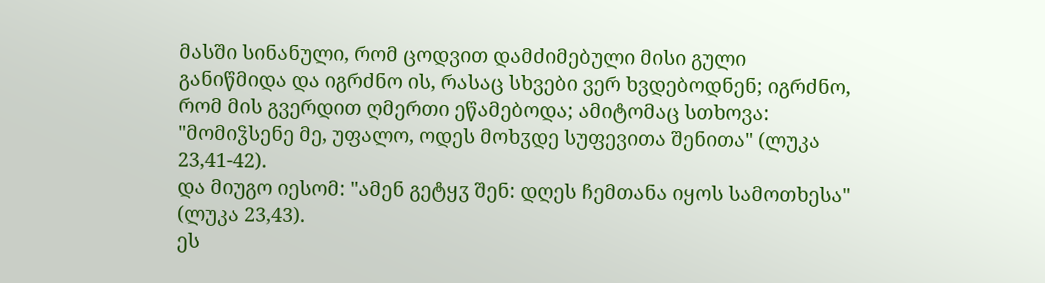მასში სინანული, რომ ცოდვით დამძიმებული მისი გული განიწმიდა და იგრძნო ის, რასაც სხვები ვერ ხვდებოდნენ; იგრძნო, რომ მის გვერდით ღმერთი ეწამებოდა; ამიტომაც სთხოვა: "მომიჴსენე მე, უფალო, ოდეს მოხჳდე სუფევითა შენითა" (ლუკა 23,41-42).
და მიუგო იესომ: "ამენ გეტყჳ შენ: დღეს ჩემთანა იყოს სამოთხესა" (ლუკა 23,43).
ეს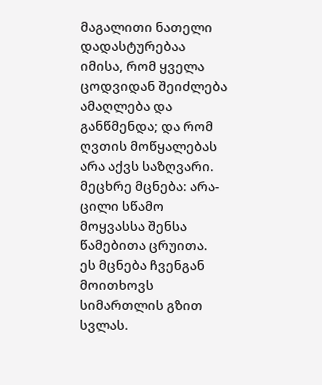მაგალითი ნათელი დადასტურებაა იმისა, რომ ყველა ცოდვიდან შეიძლება ამაღლება და განწმენდა; და რომ ღვთის მოწყალებას არა აქვს საზღვარი.
მეცხრე მცნება: არა-ცილი სწამო მოყვასსა შენსა წამებითა ცრუითა.
ეს მცნება ჩვენგან მოითხოვს სიმართლის გზით სვლას.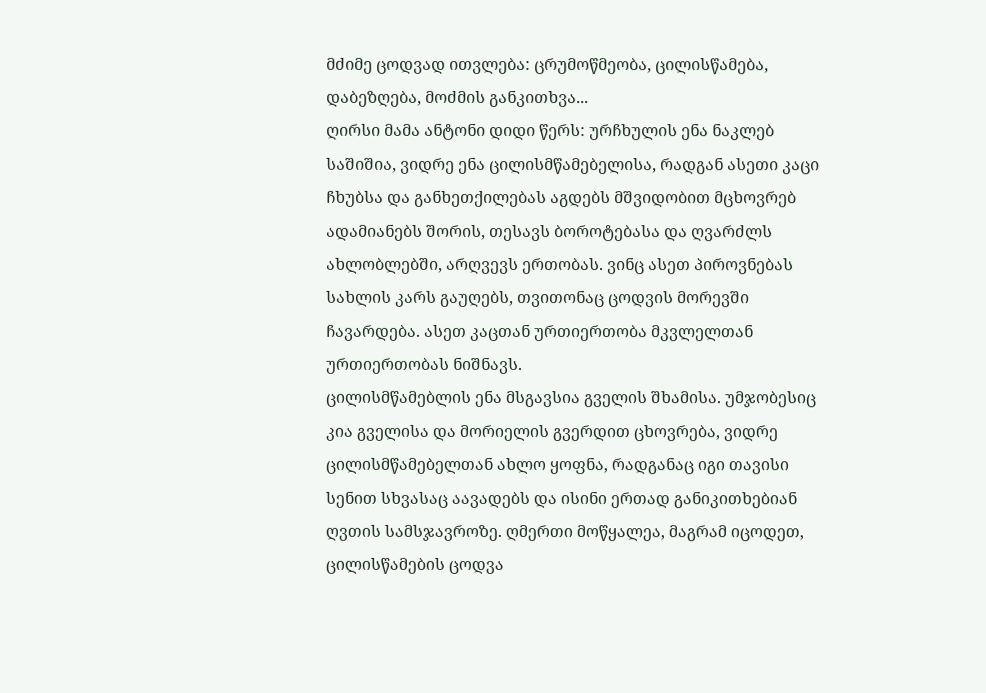მძიმე ცოდვად ითვლება: ცრუმოწმეობა, ცილისწამება, დაბეზღება, მოძმის განკითხვა...
ღირსი მამა ანტონი დიდი წერს: ურჩხულის ენა ნაკლებ საშიშია, ვიდრე ენა ცილისმწამებელისა, რადგან ასეთი კაცი ჩხუბსა და განხეთქილებას აგდებს მშვიდობით მცხოვრებ ადამიანებს შორის, თესავს ბოროტებასა და ღვარძლს ახლობლებში, არღვევს ერთობას. ვინც ასეთ პიროვნებას სახლის კარს გაუღებს, თვითონაც ცოდვის მორევში ჩავარდება. ასეთ კაცთან ურთიერთობა მკვლელთან ურთიერთობას ნიშნავს.
ცილისმწამებლის ენა მსგავსია გველის შხამისა. უმჯობესიც კია გველისა და მორიელის გვერდით ცხოვრება, ვიდრე ცილისმწამებელთან ახლო ყოფნა, რადგანაც იგი თავისი სენით სხვასაც აავადებს და ისინი ერთად განიკითხებიან ღვთის სამსჯავროზე. ღმერთი მოწყალეა, მაგრამ იცოდეთ, ცილისწამების ცოდვა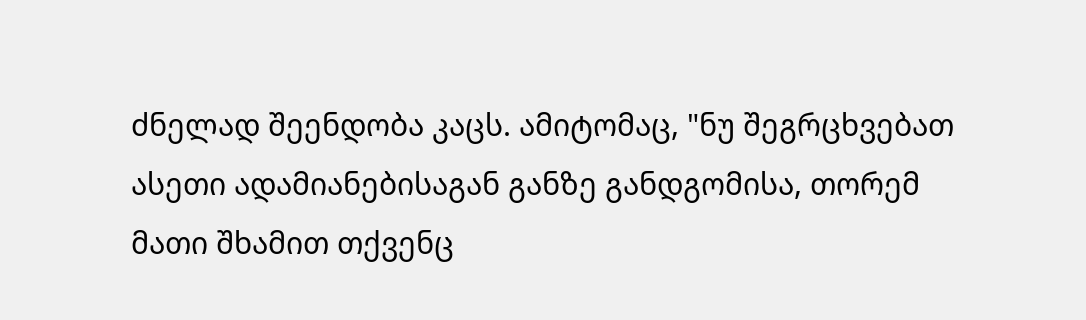ძნელად შეენდობა კაცს. ამიტომაც, "ნუ შეგრცხვებათ ასეთი ადამიანებისაგან განზე განდგომისა, თორემ მათი შხამით თქვენც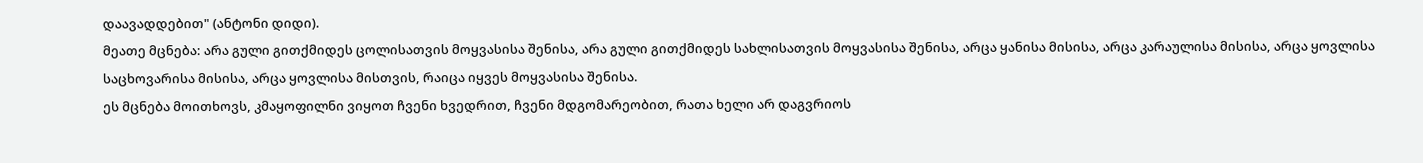დაავადდებით" (ანტონი დიდი).
მეათე მცნება: არა გული გითქმიდეს ცოლისათვის მოყვასისა შენისა, არა გული გითქმიდეს სახლისათვის მოყვასისა შენისა, არცა ყანისა მისისა, არცა კარაულისა მისისა, არცა ყოვლისა საცხოვარისა მისისა, არცა ყოვლისა მისთვის, რაიცა იყვეს მოყვასისა შენისა.
ეს მცნება მოითხოვს, კმაყოფილნი ვიყოთ ჩვენი ხვედრით, ჩვენი მდგომარეობით, რათა ხელი არ დაგვრიოს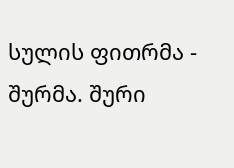სულის ფითრმა - შურმა. შური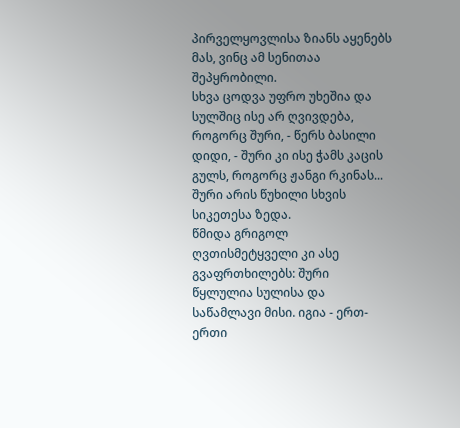პირველყოვლისა ზიანს აყენებს მას, ვინც ამ სენითაა შეპყრობილი.
სხვა ცოდვა უფრო უხეშია და სულშიც ისე არ ღვივდება, როგორც შური, - წერს ბასილი დიდი, - შური კი ისე ჭამს კაცის გულს, როგორც ჟანგი რკინას... შური არის წუხილი სხვის სიკეთესა ზედა.
წმიდა გრიგოლ ღვთისმეტყველი კი ასე გვაფრთხილებს: შური წყლულია სულისა და საწამლავი მისი. იგია - ერთ-ერთი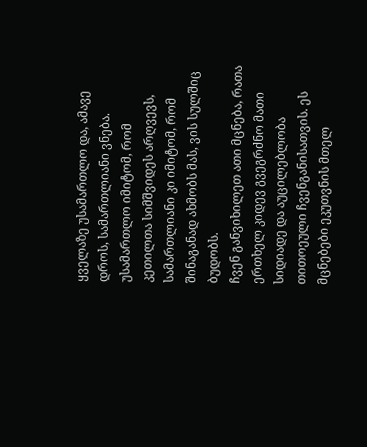ყველაზე უსამართლო და, ამავე დროს, სამართლიანი ვნება. უსამართლო იმიტომ, რომ კეთილთა სიმშვიდეს არღვევს, სამართლიანი კი იმიტომ, რომ შინაგანად ახმობს მას, ვის სულშიც ბუდობს.
ჩვენ განვიხილეთ ათი მცნება, რათა ერთხელ კიდევ გვეგრძნო მათი სიდიადე და აუცილებლობა თითოეული ჩვენგანისათვის. ეს მცნებები ეკუთვნის მთელ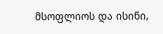მსოფლიოს და ისინი,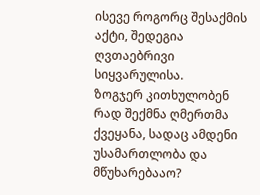ისევე როგორც შესაქმის აქტი, შედეგია ღვთაებრივი სიყვარულისა.
ზოგჯერ კითხულობენ რად შექმნა ღმერთმა ქვეყანა, სადაც ამდენი უსამართლობა და მწუხარებააო?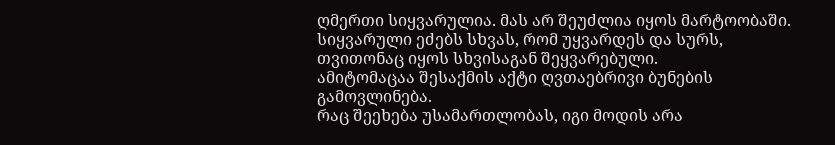ღმერთი სიყვარულია. მას არ შეუძლია იყოს მარტოობაში. სიყვარული ეძებს სხვას, რომ უყვარდეს და სურს, თვითონაც იყოს სხვისაგან შეყვარებული.
ამიტომაცაა შესაქმის აქტი ღვთაებრივი ბუნების გამოვლინება.
რაც შეეხება უსამართლობას, იგი მოდის არა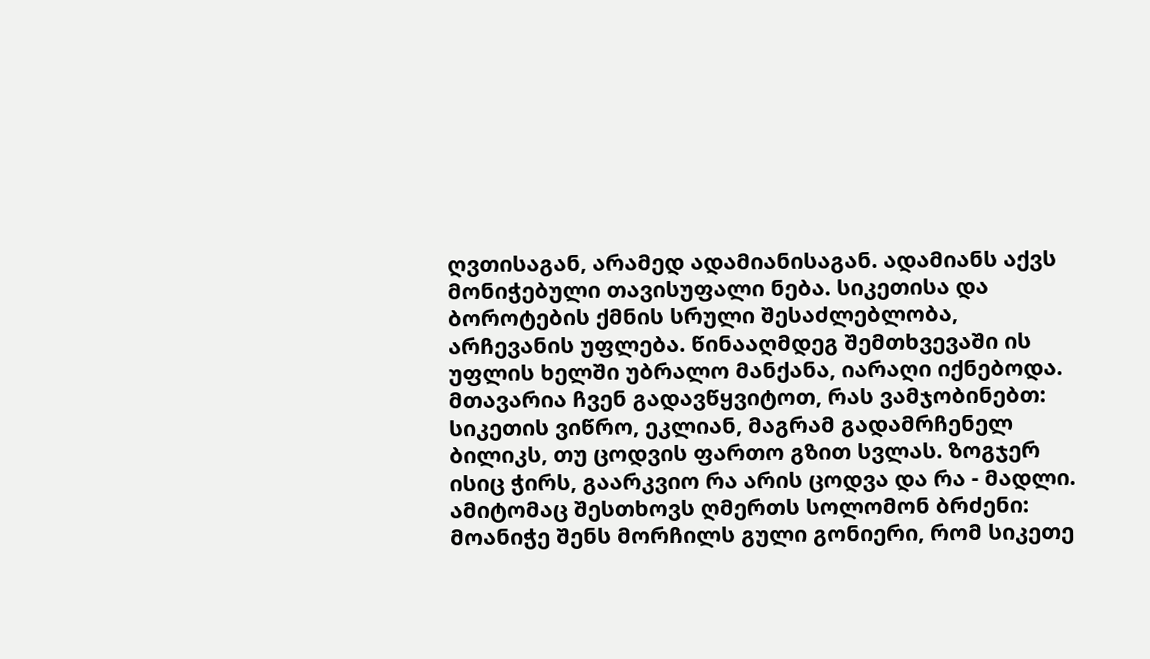ღვთისაგან, არამედ ადამიანისაგან. ადამიანს აქვს მონიჭებული თავისუფალი ნება. სიკეთისა და ბოროტების ქმნის სრული შესაძლებლობა, არჩევანის უფლება. წინააღმდეგ შემთხვევაში ის უფლის ხელში უბრალო მანქანა, იარაღი იქნებოდა.
მთავარია ჩვენ გადავწყვიტოთ, რას ვამჯობინებთ: სიკეთის ვიწრო, ეკლიან, მაგრამ გადამრჩენელ ბილიკს, თუ ცოდვის ფართო გზით სვლას. ზოგჯერ ისიც ჭირს, გაარკვიო რა არის ცოდვა და რა - მადლი. ამიტომაც შესთხოვს ღმერთს სოლომონ ბრძენი: მოანიჭე შენს მორჩილს გული გონიერი, რომ სიკეთე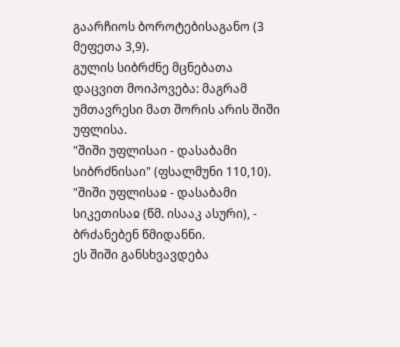გაარჩიოს ბოროტებისაგანო (3 მეფეთა 3,9).
გულის სიბრძნე მცნებათა დაცვით მოიპოვება: მაგრამ უმთავრესი მათ შორის არის შიში უფლისა.
"შიში უფლისაი - დასაბამი სიბრძნისაი" (ფსალმუნი 110,10). "შიში უფლისაჲ - დასაბამი სიკეთისაჲ (წმ. ისააკ ასური), - ბრძანებენ წმიდანნი.
ეს შიში განსხვავდება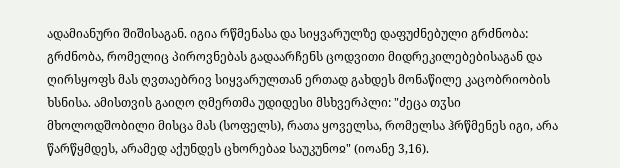ადამიანური შიშისაგან. იგია რწმენასა და სიყვარულზე დაფუძნებული გრძნობა: გრძნობა, რომელიც პიროვნებას გადაარჩენს ცოდვითი მიდრეკილებებისაგან და ღირსყოფს მას ღვთაებრივ სიყვარულთან ერთად გახდეს მონაწილე კაცობრიობის ხსნისა. ამისთვის გაიღო ღმერთმა უდიდესი მსხვერპლი: "ძეცა თჳსი მხოლოდშობილი მისცა მას (სოფელს), რათა ყოველსა, რომელსა ჰრწმენეს იგი, არა წარწყმდეს, არამედ აქუნდეს ცხორებაჲ საუკუნოჲ" (იოანე 3,16).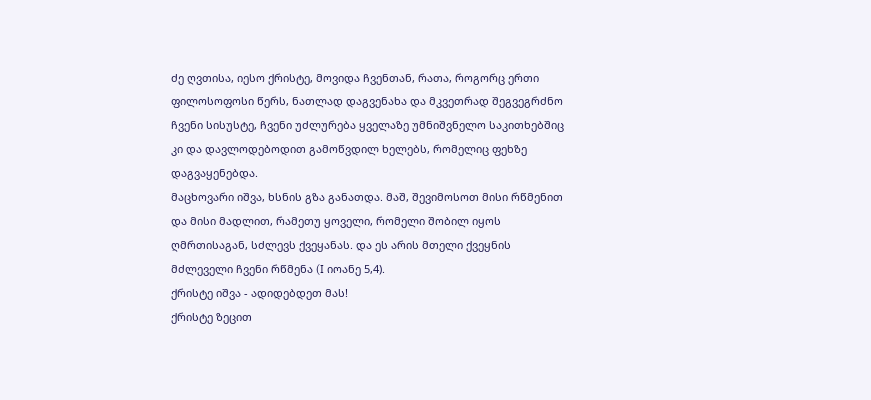ძე ღვთისა, იესო ქრისტე, მოვიდა ჩვენთან, რათა, როგორც ერთი ფილოსოფოსი წერს, ნათლად დაგვენახა და მკვეთრად შეგვეგრძნო ჩვენი სისუსტე, ჩვენი უძლურება ყველაზე უმნიშვნელო საკითხებშიც კი და დავლოდებოდით გამოწვდილ ხელებს, რომელიც ფეხზე დაგვაყენებდა.
მაცხოვარი იშვა, ხსნის გზა განათდა. მაშ, შევიმოსოთ მისი რწმენით და მისი მადლით, რამეთუ ყოველი, რომელი შობილ იყოს ღმრთისაგან, სძლევს ქვეყანას. და ეს არის მთელი ქვეყნის მძლეველი ჩვენი რწმენა (I იოანე 5,4).
ქრისტე იშვა - ადიდებდეთ მას!
ქრისტე ზეცით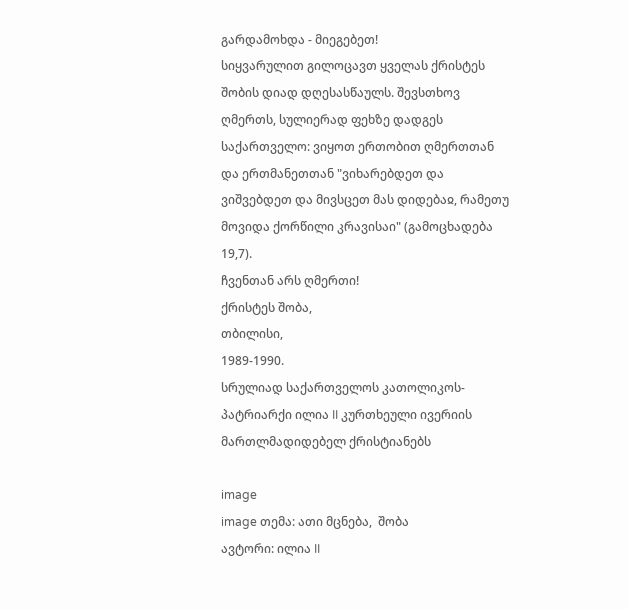გარდამოხდა - მიეგებეთ!
სიყვარულით გილოცავთ ყველას ქრისტეს შობის დიად დღესასწაულს. შევსთხოვ ღმერთს, სულიერად ფეხზე დადგეს საქართველო: ვიყოთ ერთობით ღმერთთან და ერთმანეთთან "ვიხარებდეთ და ვიშვებდეთ და მივსცეთ მას დიდებაჲ, რამეთუ მოვიდა ქორწილი კრავისაი" (გამოცხადება 19,7).
ჩვენთან არს ღმერთი!
ქრისტეს შობა,
თბილისი,
1989-1990.
სრულიად საქართველოს კათოლიკოს-პატრიარქი ილია II კურთხეული ივერიის მართლმადიდებელ ქრისტიანებს

image
image თემა: ათი მცნება,  შობა
ავტორი: ილია II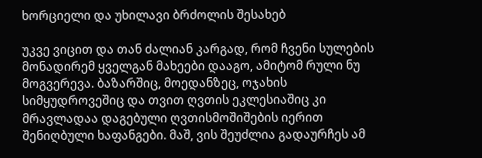ხორციელი და უხილავი ბრძოლის შესახებ

უკვე ვიცით და თან ძალიან კარგად, რომ ჩვენი სულების მონადირემ ყველგან მახეები დააგო, ამიტომ რული ნუ მოგვერევა. ბაზარშიც, მოედანზეც, ოჯახის სიმყუდროვეშიც და თვით ღვთის ეკლესიაშიც კი მრავლადაა დაგებული ღვთისმოშიშების იერით შენიღბული ხაფანგები. მაშ, ვის შეუძლია გადაურჩეს ამ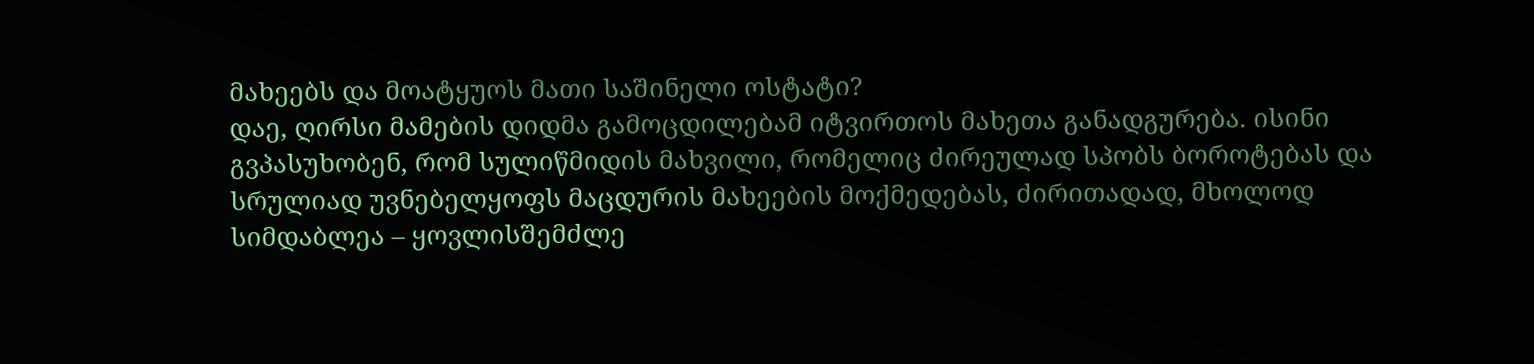მახეებს და მოატყუოს მათი საშინელი ოსტატი?
დაე, ღირსი მამების დიდმა გამოცდილებამ იტვირთოს მახეთა განადგურება. ისინი გვპასუხობენ, რომ სულიწმიდის მახვილი, რომელიც ძირეულად სპობს ბოროტებას და სრულიად უვნებელყოფს მაცდურის მახეების მოქმედებას, ძირითადად, მხოლოდ სიმდაბლეა – ყოვლისშემძლე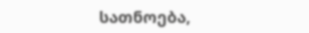სათნოება,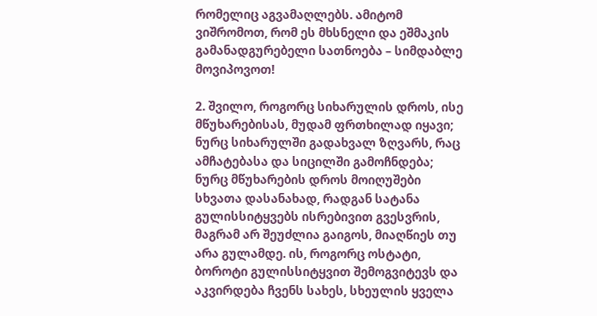რომელიც აგვამაღლებს. ამიტომ ვიშრომოთ, რომ ეს მხსნელი და ეშმაკის გამანადგურებელი სათნოება – სიმდაბლე მოვიპოვოთ!

2. შვილო, როგორც სიხარულის დროს, ისე მწუხარებისას, მუდამ ფრთხილად იყავი; ნურც სიხარულში გადახვალ ზღვარს, რაც ამჩატებასა და სიცილში გამოჩნდება; ნურც მწუხარების დროს მოიღუშები სხვათა დასანახად, რადგან სატანა გულისსიტყვებს ისრებივით გვესვრის, მაგრამ არ შეუძლია გაიგოს, მიაღწიეს თუ არა გულამდე. ის, როგორც ოსტატი, ბოროტი გულისსიტყვით შემოგვიტევს და აკვირდება ჩვენს სახეს, სხეულის ყველა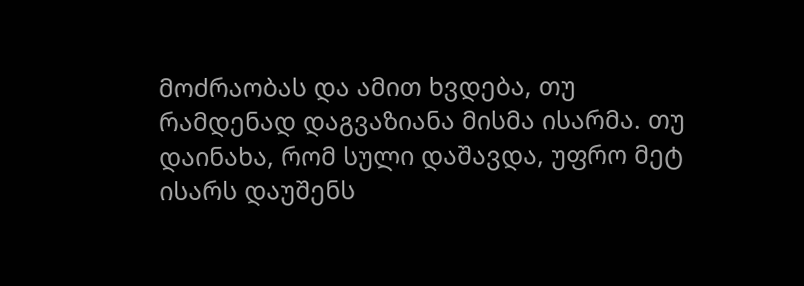მოძრაობას და ამით ხვდება, თუ რამდენად დაგვაზიანა მისმა ისარმა. თუ დაინახა, რომ სული დაშავდა, უფრო მეტ ისარს დაუშენს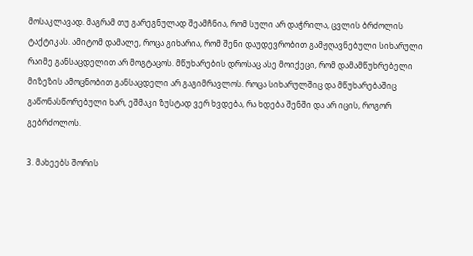მოსაკლავად. მაგრამ თუ გარეგნულად შეამჩნია, რომ სული არ დაჭრილა, ცვლის ბრძოლის ტაქტიკას. ამიტომ დამალე, როცა გიხარია, რომ შენი დაუდევრობით გამჟღავნებული სიხარული რაიმე განსაცდელით არ მოგტაცოს. მწუხარების დროსაც ასე მოიქეცი, რომ დამამწუხრებელი მიზეზის ამოცნობით განსაცდელი არ გაგიმრავლოს. როცა სიხარულშიც და მწუხარებაშიც გაწონასწორებული ხარ, ეშმაკი ზუსტად ვერ ხვდება, რა ხდება შენში და არ იცის, როგორ გებრძოლოს.

3. მახეებს შორის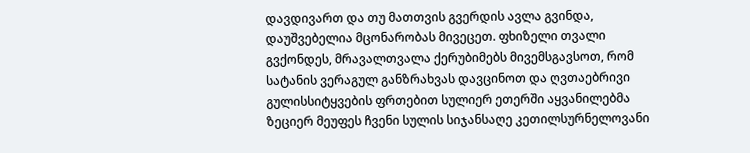დავდივართ და თუ მათთვის გვერდის ავლა გვინდა, დაუშვებელია მცონარობას მივეცეთ. ფხიზელი თვალი გვქონდეს, მრავალთვალა ქერუბიმებს მივემსგავსოთ, რომ სატანის ვერაგულ განზრახვას დავცინოთ და ღვთაებრივი გულისსიტყვების ფრთებით სულიერ ეთერში აყვანილებმა ზეციერ მეუფეს ჩვენი სულის სიჯანსაღე კეთილსურნელოვანი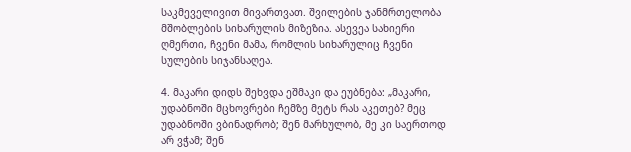საკმეველივით მივართვათ. შვილების ჯანმრთელობა მშობლების სიხარულის მიზეზია. ასევეა სახიერი ღმერთი, ჩვენი მამა, რომლის სიხარულიც ჩვენი სულების სიჯანსაღეა.

4. მაკარი დიდს შეხვდა ეშმაკი და ეუბნება: „მაკარი, უდაბნოში მცხოვრები ჩემზე მეტს რას აკეთებ? მეც უდაბნოში ვბინადრობ; შენ მარხულობ, მე კი საერთოდ არ ვჭამ; შენ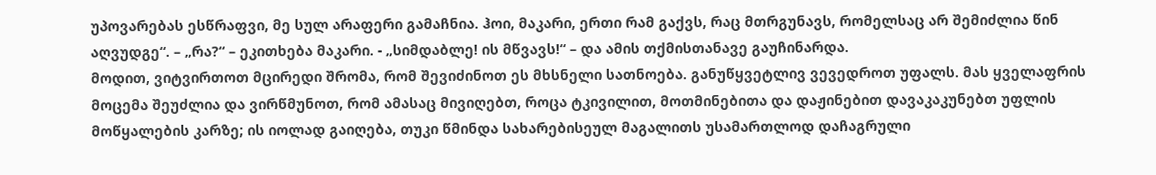უპოვარებას ესწრაფვი, მე სულ არაფერი გამაჩნია. ჰოი, მაკარი, ერთი რამ გაქვს, რაც მთრგუნავს, რომელსაც არ შემიძლია წინ აღვუდგე“. – „რა?“ – ეკითხება მაკარი. - „სიმდაბლე! ის მწვავს!“ – და ამის თქმისთანავე გაუჩინარდა.
მოდით, ვიტვირთოთ მცირედი შრომა, რომ შევიძინოთ ეს მხსნელი სათნოება. განუწყვეტლივ ვევედროთ უფალს. მას ყველაფრის მოცემა შეუძლია და ვირწმუნოთ, რომ ამასაც მივიღებთ, როცა ტკივილით, მოთმინებითა და დაჟინებით დავაკაკუნებთ უფლის მოწყალების კარზე; ის იოლად გაიღება, თუკი წმინდა სახარებისეულ მაგალითს უსამართლოდ დაჩაგრული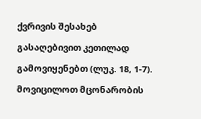ქვრივის შესახებ გასაღებივით კეთილად გამოვიყენებთ (ლუკ. 18, 1-7).
მოვიცილოთ მცონარობის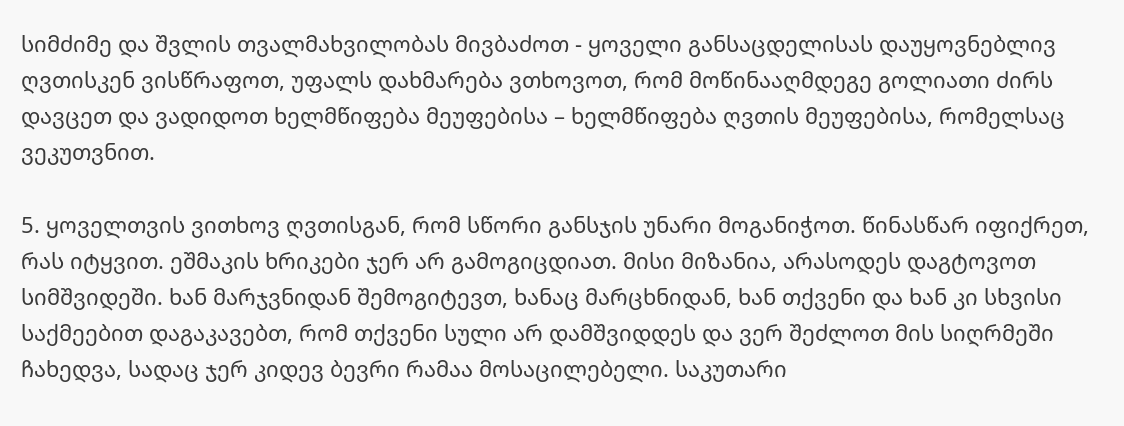სიმძიმე და შვლის თვალმახვილობას მივბაძოთ - ყოველი განსაცდელისას დაუყოვნებლივ ღვთისკენ ვისწრაფოთ, უფალს დახმარება ვთხოვოთ, რომ მოწინააღმდეგე გოლიათი ძირს დავცეთ და ვადიდოთ ხელმწიფება მეუფებისა – ხელმწიფება ღვთის მეუფებისა, რომელსაც ვეკუთვნით.

5. ყოველთვის ვითხოვ ღვთისგან, რომ სწორი განსჯის უნარი მოგანიჭოთ. წინასწარ იფიქრეთ, რას იტყვით. ეშმაკის ხრიკები ჯერ არ გამოგიცდიათ. მისი მიზანია, არასოდეს დაგტოვოთ სიმშვიდეში. ხან მარჯვნიდან შემოგიტევთ, ხანაც მარცხნიდან, ხან თქვენი და ხან კი სხვისი საქმეებით დაგაკავებთ, რომ თქვენი სული არ დამშვიდდეს და ვერ შეძლოთ მის სიღრმეში ჩახედვა, სადაც ჯერ კიდევ ბევრი რამაა მოსაცილებელი. საკუთარი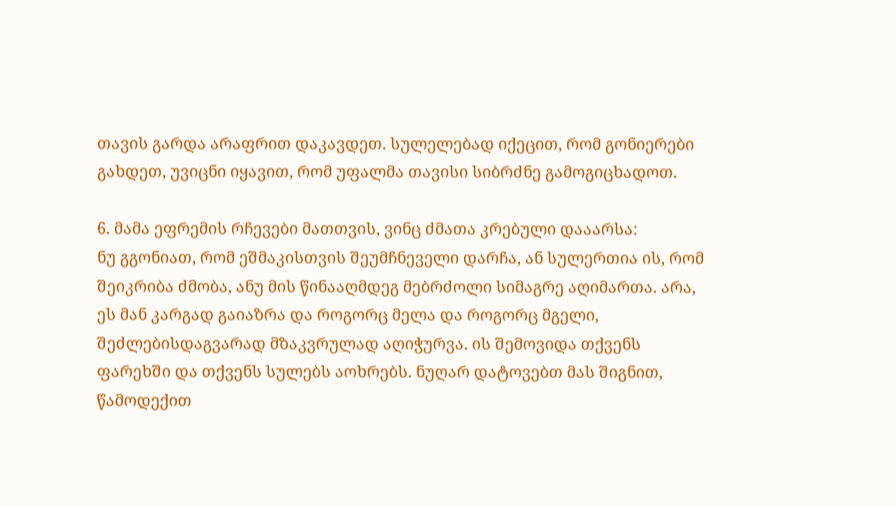თავის გარდა არაფრით დაკავდეთ. სულელებად იქეცით, რომ გონიერები გახდეთ, უვიცნი იყავით, რომ უფალმა თავისი სიბრძნე გამოგიცხადოთ.

6. მამა ეფრემის რჩევები მათთვის, ვინც ძმათა კრებული დააარსა:
ნუ გგონიათ, რომ ეშმაკისთვის შეუმჩნეველი დარჩა, ან სულერთია ის, რომ შეიკრიბა ძმობა, ანუ მის წინააღმდეგ მებრძოლი სიმაგრე აღიმართა. არა, ეს მან კარგად გაიაზრა და როგორც მელა და როგორც მგელი, შეძლებისდაგვარად მზაკვრულად აღიჭურვა. ის შემოვიდა თქვენს ფარეხში და თქვენს სულებს აოხრებს. ნუღარ დატოვებთ მას შიგნით, წამოდექით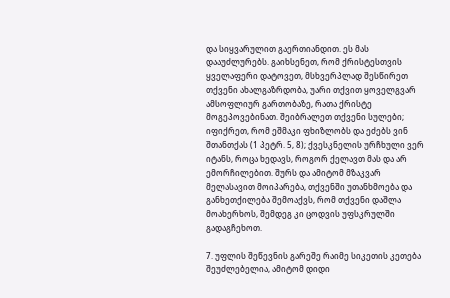და სიყვარულით გაერთიანდით. ეს მას დააუძლურებს. გაიხსენეთ, რომ ქრისტესთვის ყველაფერი დატოვეთ, მსხვერპლად შესწირეთ თქვენი ახალგაზრდობა, უარი თქვით ყოველგვარ ამსოფლიურ გართობაზე, რათა ქრისტე მოგეპოვებინათ. შეიბრალეთ თქვენი სულები; იფიქრეთ, რომ ეშმაკი ფხიზლობს და ეძებს ვინ შთანთქას (1 პეტრ. 5, 8); ქვესკნელის ურჩხული ვერ იტანს, როცა ხედავს, როგორ ქელავთ მას და არ ემორჩილებით. შურს და ამიტომ მზაკვარ მელასავით მოიპარება, თქვენში უთანხმოება და განხეთქილება შემოაქვს, რომ თქვენი დაშლა მოახერხოს, შემდეგ კი ცოდვის უფსკრულში გადაგჩეხოთ.

7. უფლის შეწევნის გარეშე რაიმე სიკეთის კეთება შეუძლებელია, ამიტომ დიდი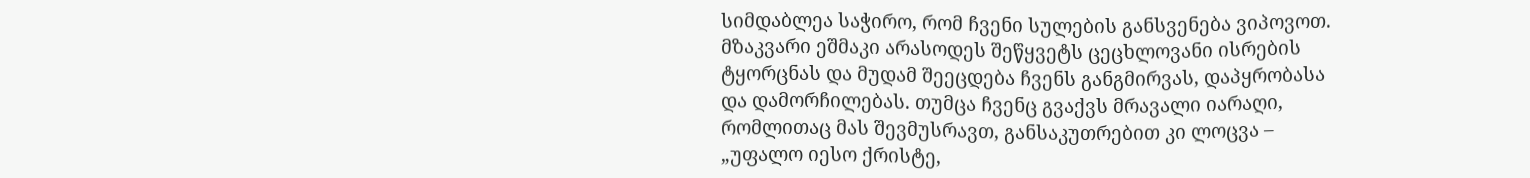სიმდაბლეა საჭირო, რომ ჩვენი სულების განსვენება ვიპოვოთ.
მზაკვარი ეშმაკი არასოდეს შეწყვეტს ცეცხლოვანი ისრების ტყორცნას და მუდამ შეეცდება ჩვენს განგმირვას, დაპყრობასა და დამორჩილებას. თუმცა ჩვენც გვაქვს მრავალი იარაღი, რომლითაც მას შევმუსრავთ, განსაკუთრებით კი ლოცვა – „უფალო იესო ქრისტე,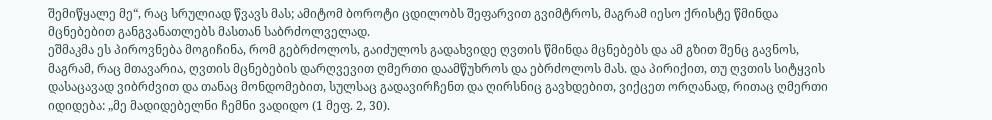შემიწყალე მე“, რაც სრულიად წვავს მას; ამიტომ ბოროტი ცდილობს შეფარვით გვიმტროს, მაგრამ იესო ქრისტე წმინდა მცნებებით განგვანათლებს მასთან საბრძოლველად.
ეშმაკმა ეს პიროვნება მოგიჩინა, რომ გებრძოლოს, გაიძულოს გადახვიდე ღვთის წმინდა მცნებებს და ამ გზით შენც გავნოს, მაგრამ, რაც მთავარია, ღვთის მცნებების დარღვევით ღმერთი დაამწუხროს და ებრძოლოს მას. და პირიქით, თუ ღვთის სიტყვის დასაცავად ვიბრძვით და თანაც მონდომებით, სულსაც გადავირჩენთ და ღირსნიც გავხდებით, ვიქცეთ ორღანად, რითაც ღმერთი იდიდება: „მე მადიდებელნი ჩემნი ვადიდო (1 მეფ. 2, 30).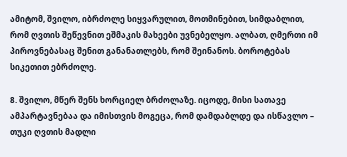ამიტომ, შვილო, იბრძოლე სიყვარულით, მოთმინებით, სიმდაბლით, რომ ღვთის შეწევნით ეშმაკის მახეები უვნებელყო. ალბათ, ღმერთი იმ პიროვნებასაც შენით განანათლებს, რომ შეინანოს. ბოროტებას სიკეთით ებრძოლე.

8. შვილო, მწერ შენს ხორციელ ბრძოლაზე. იცოდე, მისი სათავე ამპარტავნებაა და იმისთვის მოგეცა, რომ დამდაბლდე და ისწავლო – თუკი ღვთის მადლი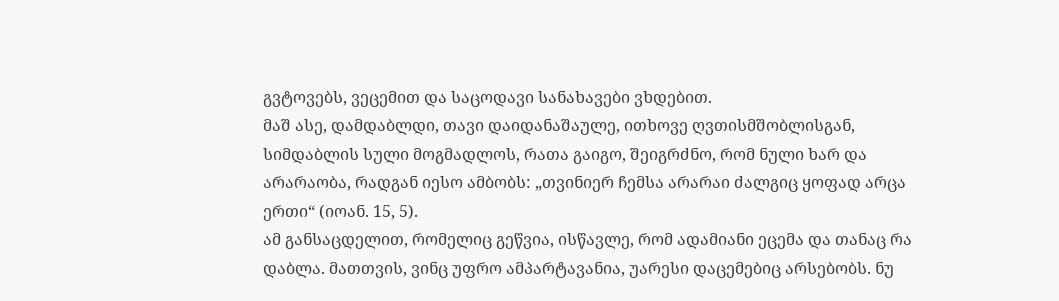გვტოვებს, ვეცემით და საცოდავი სანახავები ვხდებით.
მაშ ასე, დამდაბლდი, თავი დაიდანაშაულე, ითხოვე ღვთისმშობლისგან, სიმდაბლის სული მოგმადლოს, რათა გაიგო, შეიგრძნო, რომ ნული ხარ და არარაობა, რადგან იესო ამბობს: „თვინიერ ჩემსა არარაი ძალგიც ყოფად არცა ერთი“ (იოან. 15, 5).
ამ განსაცდელით, რომელიც გეწვია, ისწავლე, რომ ადამიანი ეცემა და თანაც რა დაბლა. მათთვის, ვინც უფრო ამპარტავანია, უარესი დაცემებიც არსებობს. ნუ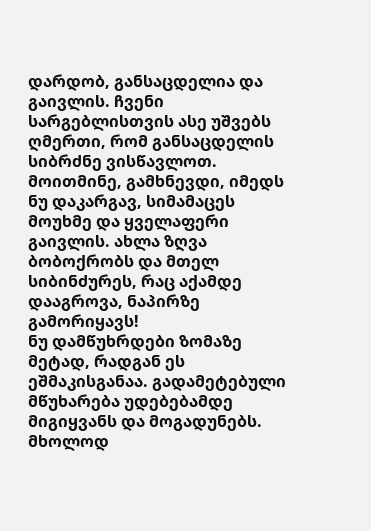დარდობ, განსაცდელია და გაივლის. ჩვენი სარგებლისთვის ასე უშვებს ღმერთი, რომ განსაცდელის სიბრძნე ვისწავლოთ. მოითმინე, გამხნევდი, იმედს ნუ დაკარგავ, სიმამაცეს მოუხმე და ყველაფერი გაივლის. ახლა ზღვა ბობოქრობს და მთელ სიბინძურეს, რაც აქამდე დააგროვა, ნაპირზე გამორიყავს!
ნუ დამწუხრდები ზომაზე მეტად, რადგან ეს ეშმაკისგანაა. გადამეტებული მწუხარება უდებებამდე მიგიყვანს და მოგადუნებს. მხოლოდ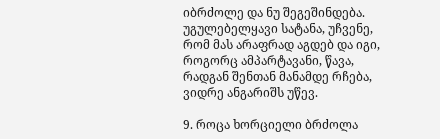იბრძოლე და ნუ შეგეშინდება. უგულებელყავი სატანა, უჩვენე, რომ მას არაფრად აგდებ და იგი, როგორც ამპარტავანი, წავა, რადგან შენთან მანამდე რჩება, ვიდრე ანგარიშს უწევ.

9. როცა ხორციელი ბრძოლა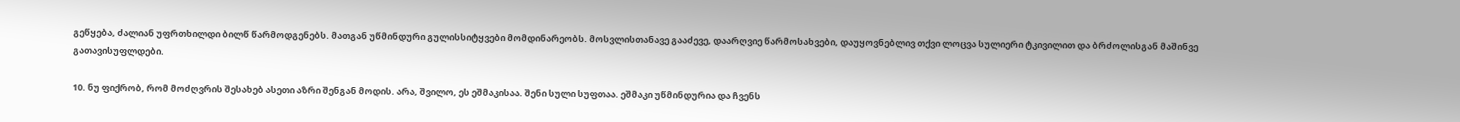გეწყება, ძალიან უფრთხილდი ბილწ წარმოდგენებს. მათგან უწმინდური გულისსიტყვები მომდინარეობს. მოსვლისთანავე გააძევე, დაარღვიე წარმოსახვები, დაუყოვნებლივ თქვი ლოცვა სულიერი ტკივილით და ბრძოლისგან მაშინვე გათავისუფლდები.

10. ნუ ფიქრობ, რომ მოძღვრის შესახებ ასეთი აზრი შენგან მოდის. არა, შვილო, ეს ეშმაკისაა. შენი სული სუფთაა. ეშმაკი უწმინდურია და ჩვენს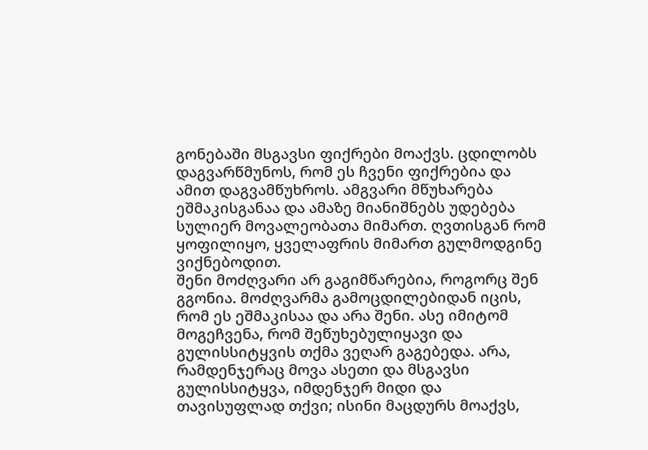გონებაში მსგავსი ფიქრები მოაქვს. ცდილობს დაგვარწმუნოს, რომ ეს ჩვენი ფიქრებია და ამით დაგვამწუხროს. ამგვარი მწუხარება ეშმაკისგანაა და ამაზე მიანიშნებს უდებება სულიერ მოვალეობათა მიმართ. ღვთისგან რომ ყოფილიყო, ყველაფრის მიმართ გულმოდგინე ვიქნებოდით.
შენი მოძღვარი არ გაგიმწარებია, როგორც შენ გგონია. მოძღვარმა გამოცდილებიდან იცის, რომ ეს ეშმაკისაა და არა შენი. ასე იმიტომ მოგეჩვენა, რომ შეწუხებულიყავი და გულისსიტყვის თქმა ვეღარ გაგებედა. არა, რამდენჯერაც მოვა ასეთი და მსგავსი გულისსიტყვა, იმდენჯერ მიდი და თავისუფლად თქვი; ისინი მაცდურს მოაქვს,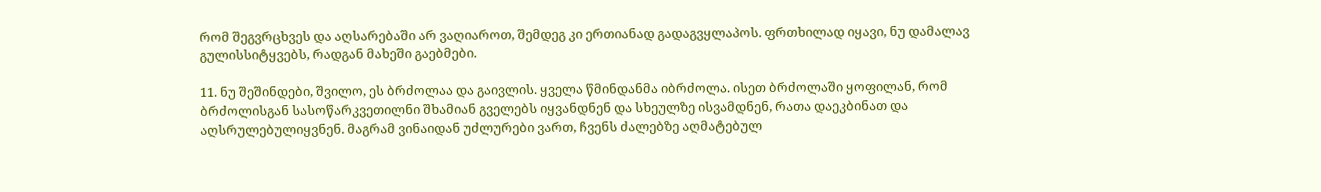რომ შეგვრცხვეს და აღსარებაში არ ვაღიაროთ, შემდეგ კი ერთიანად გადაგვყლაპოს. ფრთხილად იყავი, ნუ დამალავ გულისსიტყვებს, რადგან მახეში გაებმები.

11. ნუ შეშინდები, შვილო, ეს ბრძოლაა და გაივლის. ყველა წმინდანმა იბრძოლა. ისეთ ბრძოლაში ყოფილან, რომ ბრძოლისგან სასოწარკვეთილნი შხამიან გველებს იყვანდნენ და სხეულზე ისვამდნენ, რათა დაეკბინათ და აღსრულებულიყვნენ. მაგრამ ვინაიდან უძლურები ვართ, ჩვენს ძალებზე აღმატებულ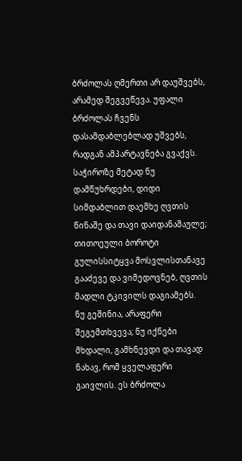ბრძოლას ღმერთი არ დაუშვებს, არამედ შეგვეწევა. უფალი ბრძოლას ჩვენს დასამდაბლებლად უშვებს, რადგან ამპარტავნება გვაქვს. საჭიროზე მეტად ნუ დამწუხრდები, დიდი სიმდაბლით დაემხე ღვთის წინაშე და თავი დაიდანაშაულე; თითოეული ბოროტი გულისსიტყვა მოსვლისთანავე გააძევე და ვიმედოვნებ, ღვთის მადლი ტკივილს დაგიამებს.
ნუ გეშინია, არაფერი შეგემთხვევა; ნუ იქნები მხდალი, გამხნევდი და თავად ნახავ, რომ ყველაფერი გაივლის. ეს ბრძოლა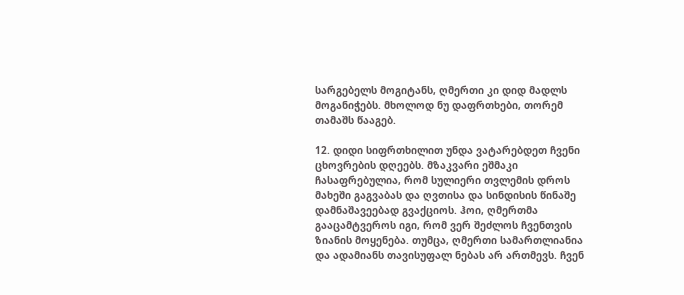სარგებელს მოგიტანს, ღმერთი კი დიდ მადლს მოგანიჭებს. მხოლოდ ნუ დაფრთხები, თორემ თამაშს წააგებ.

12. დიდი სიფრთხილით უნდა ვატარებდეთ ჩვენი ცხოვრების დღეებს. მზაკვარი ეშმაკი ჩასაფრებულია, რომ სულიერი თვლემის დროს მახეში გაგვაბას და ღვთისა და სინდისის წინაშე დამნაშავეებად გვაქციოს. ჰოი, ღმერთმა გააცამტვეროს იგი, რომ ვერ შეძლოს ჩვენთვის ზიანის მოყენება. თუმცა, ღმერთი სამართლიანია და ადამიანს თავისუფალ ნებას არ ართმევს. ჩვენ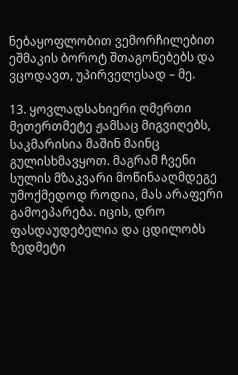ნებაყოფლობით ვემორჩილებით ეშმაკის ბოროტ შთაგონებებს და ვცოდავთ, უპირველესად – მე.

13. ყოვლადსახიერი ღმერთი მეთერთმეტე ჟამსაც მიგვიღებს, საკმარისია მაშინ მაინც გულისხმავყოთ. მაგრამ ჩვენი სულის მზაკვარი მოწინააღმდეგე უმოქმედოდ როდია, მას არაფერი გამოეპარება. იცის, დრო ფასდაუდებელია და ცდილობს ზედმეტი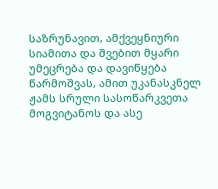საზრუნავით, ამქვეყნიური სიამითა და შვებით მყარი უმეცრება და დავიწყება წარმოშვას, ამით უკანასკნელ ჟამს სრული სასოწარკვეთა მოგვიტანოს და ასე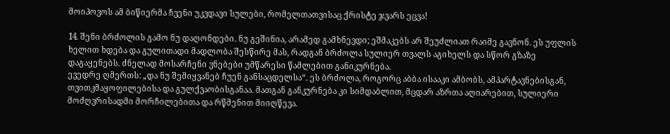მოიპოვოს ამ ბიწიერმა ჩვენი უკვდავი სულები, რომელთათვისაც ქრისტე ჯვარს ეცვა!

14. შენი ბრძოლის გამო ნუ დაღონდები. ნუ გეშინია, არამედ გამხნევდი; ეშმაკებს არ შეუძლიათ რაიმე გავნონ. ეს უფლის ხელით ხდება და გულითადი მადლობა შესწირე მას, რადგან ბრძოლა სულიერ თვალს აგიხელს და სწორ გზაზე დაგაყენებს. ძნელად მოსარჩენი ვნებები უმწარესი წამლებით განიკურნება.
ევედრე ღმერთს: „და ნუ შემიყვანებ ჩუენ განსაცდელსა“. ეს ბრძოლა, როგორც აბბა ისააკი ამბობს, ამპარტავნებისგან, თვითკმაყოფილებისა და გულქვაობისგანაა. მათგან განკურნება კი სიმდაბლით, მცდარ აზრთა აღიარებით, სულიერი მოძღვრისადმი მორჩილებითა და რწმენით მიიღწევა.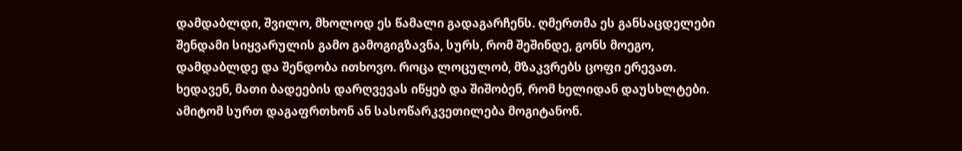დამდაბლდი, შვილო, მხოლოდ ეს წამალი გადაგარჩენს. ღმერთმა ეს განსაცდელები შენდამი სიყვარულის გამო გამოგიგზავნა, სურს, რომ შეშინდე, გონს მოეგო, დამდაბლდე და შენდობა ითხოვო. როცა ლოცულობ, მზაკვრებს ცოფი ერევათ. ხედავენ, მათი ბადეების დარღვევას იწყებ და შიშობენ, რომ ხელიდან დაუსხლტები. ამიტომ სურთ დაგაფრთხონ ან სასოწარკვეთილება მოგიტანონ.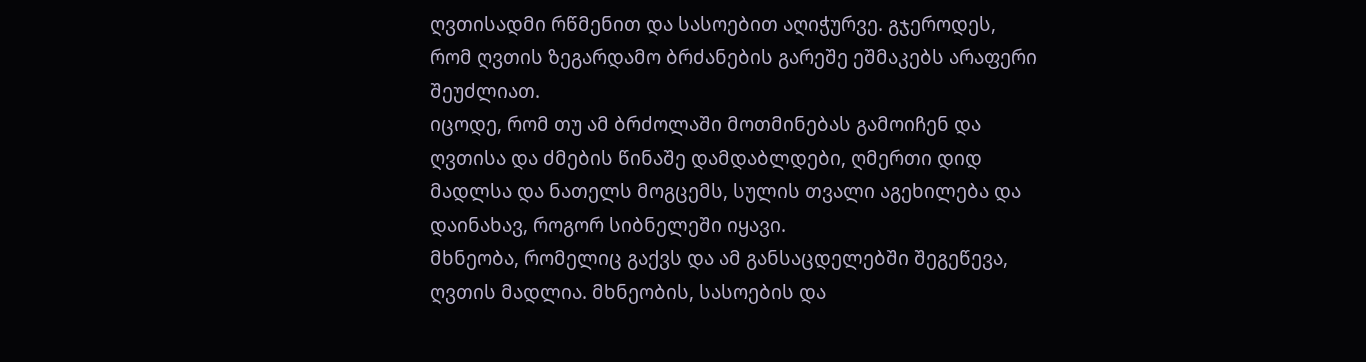ღვთისადმი რწმენით და სასოებით აღიჭურვე. გჯეროდეს, რომ ღვთის ზეგარდამო ბრძანების გარეშე ეშმაკებს არაფერი შეუძლიათ.
იცოდე, რომ თუ ამ ბრძოლაში მოთმინებას გამოიჩენ და ღვთისა და ძმების წინაშე დამდაბლდები, ღმერთი დიდ მადლსა და ნათელს მოგცემს, სულის თვალი აგეხილება და დაინახავ, როგორ სიბნელეში იყავი.
მხნეობა, რომელიც გაქვს და ამ განსაცდელებში შეგეწევა, ღვთის მადლია. მხნეობის, სასოების და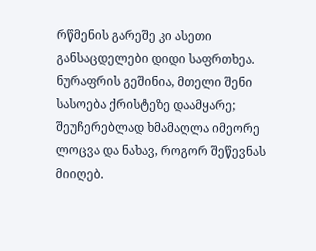რწმენის გარეშე კი ასეთი განსაცდელები დიდი საფრთხეა.
ნურაფრის გეშინია, მთელი შენი სასოება ქრისტეზე დაამყარე; შეუჩერებლად ხმამაღლა იმეორე ლოცვა და ნახავ, როგორ შეწევნას მიიღებ.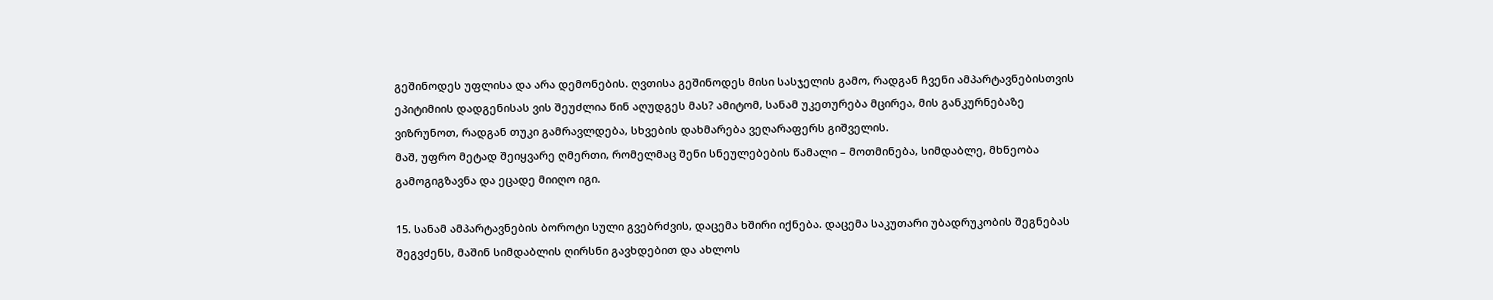გეშინოდეს უფლისა და არა დემონების. ღვთისა გეშინოდეს მისი სასჯელის გამო, რადგან ჩვენი ამპარტავნებისთვის ეპიტიმიის დადგენისას ვის შეუძლია წინ აღუდგეს მას? ამიტომ, სანამ უკეთურება მცირეა, მის განკურნებაზე ვიზრუნოთ, რადგან თუკი გამრავლდება, სხვების დახმარება ვეღარაფერს გიშველის.
მაშ, უფრო მეტად შეიყვარე ღმერთი, რომელმაც შენი სნეულებების წამალი – მოთმინება, სიმდაბლე, მხნეობა გამოგიგზავნა და ეცადე მიიღო იგი.

15. სანამ ამპარტავნების ბოროტი სული გვებრძვის, დაცემა ხშირი იქნება. დაცემა საკუთარი უბადრუკობის შეგნებას შეგვძენს, მაშინ სიმდაბლის ღირსნი გავხდებით და ახლოს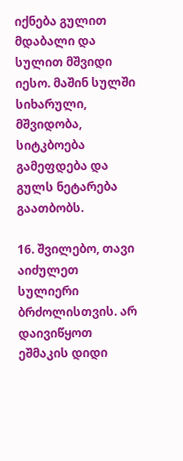იქნება გულით მდაბალი და სულით მშვიდი იესო. მაშინ სულში სიხარული, მშვიდობა, სიტკბოება გამეფდება და გულს ნეტარება გაათბობს.

16. შვილებო, თავი აიძულეთ სულიერი ბრძოლისთვის. არ დაივიწყოთ ეშმაკის დიდი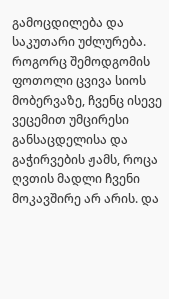გამოცდილება და საკუთარი უძლურება. როგორც შემოდგომის ფოთოლი ცვივა სიოს მობერვაზე, ჩვენც ისევე ვეცემით უმცირესი განსაცდელისა და გაჭირვების ჟამს, როცა ღვთის მადლი ჩვენი მოკავშირე არ არის. და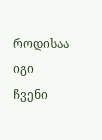როდისაა იგი ჩვენი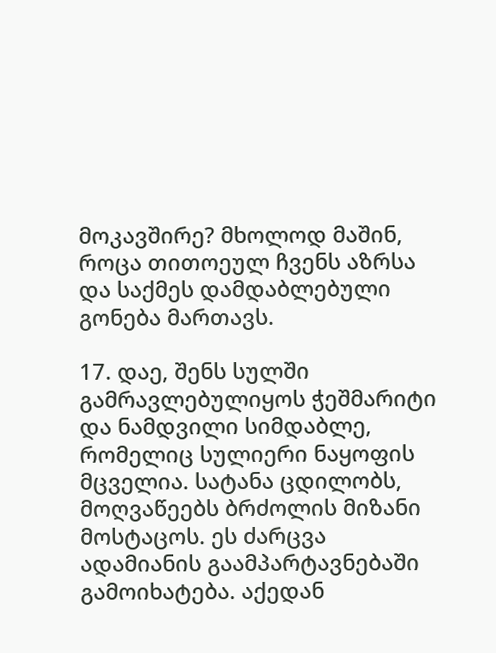მოკავშირე? მხოლოდ მაშინ, როცა თითოეულ ჩვენს აზრსა და საქმეს დამდაბლებული გონება მართავს.

17. დაე, შენს სულში გამრავლებულიყოს ჭეშმარიტი და ნამდვილი სიმდაბლე, რომელიც სულიერი ნაყოფის მცველია. სატანა ცდილობს, მოღვაწეებს ბრძოლის მიზანი მოსტაცოს. ეს ძარცვა ადამიანის გაამპარტავნებაში გამოიხატება. აქედან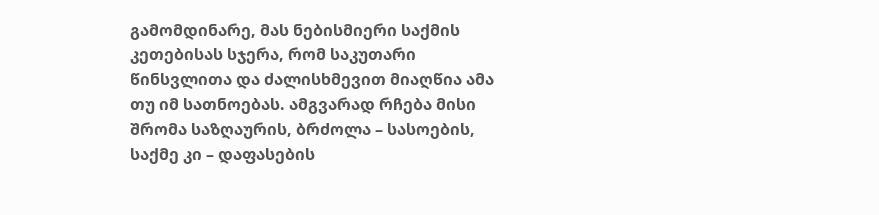გამომდინარე, მას ნებისმიერი საქმის კეთებისას სჯერა, რომ საკუთარი წინსვლითა და ძალისხმევით მიაღწია ამა თუ იმ სათნოებას. ამგვარად რჩება მისი შრომა საზღაურის, ბრძოლა – სასოების, საქმე კი – დაფასების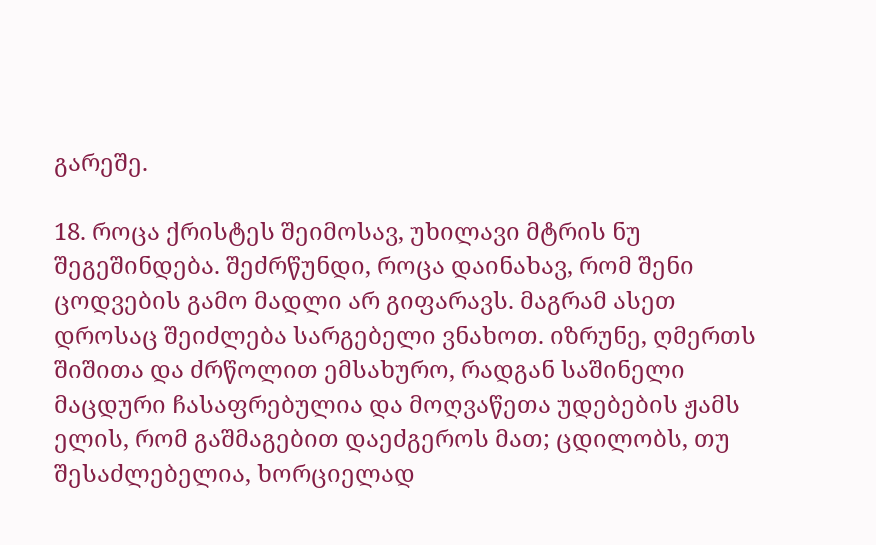გარეშე.

18. როცა ქრისტეს შეიმოსავ, უხილავი მტრის ნუ შეგეშინდება. შეძრწუნდი, როცა დაინახავ, რომ შენი ცოდვების გამო მადლი არ გიფარავს. მაგრამ ასეთ დროსაც შეიძლება სარგებელი ვნახოთ. იზრუნე, ღმერთს შიშითა და ძრწოლით ემსახურო, რადგან საშინელი მაცდური ჩასაფრებულია და მოღვაწეთა უდებების ჟამს ელის, რომ გაშმაგებით დაეძგეროს მათ; ცდილობს, თუ შესაძლებელია, ხორციელად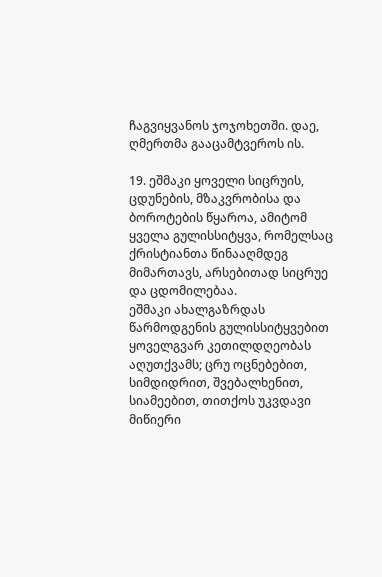ჩაგვიყვანოს ჯოჯოხეთში. დაე, ღმერთმა გააცამტვეროს ის.

19. ეშმაკი ყოველი სიცრუის, ცდუნების, მზაკვრობისა და ბოროტების წყაროა, ამიტომ ყველა გულისსიტყვა, რომელსაც ქრისტიანთა წინააღმდეგ მიმართავს, არსებითად სიცრუე და ცდომილებაა.
ეშმაკი ახალგაზრდას წარმოდგენის გულისსიტყვებით ყოველგვარ კეთილდღეობას აღუთქვამს; ცრუ ოცნებებით, სიმდიდრით, შვებალხენით, სიამეებით, თითქოს უკვდავი მიწიერი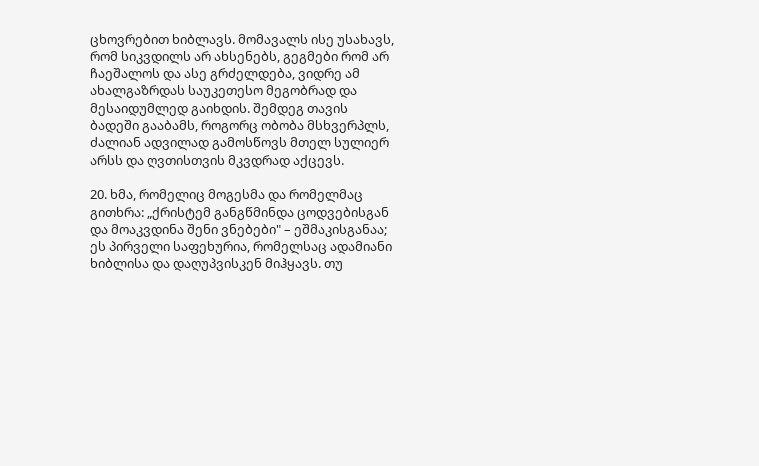ცხოვრებით ხიბლავს. მომავალს ისე უსახავს, რომ სიკვდილს არ ახსენებს, გეგმები რომ არ ჩაეშალოს და ასე გრძელდება, ვიდრე ამ ახალგაზრდას საუკეთესო მეგობრად და მესაიდუმლედ გაიხდის. შემდეგ თავის ბადეში გააბამს, როგორც ობობა მსხვერპლს, ძალიან ადვილად გამოსწოვს მთელ სულიერ არსს და ღვთისთვის მკვდრად აქცევს.

20. ხმა, რომელიც მოგესმა და რომელმაც გითხრა: „ქრისტემ განგწმინდა ცოდვებისგან და მოაკვდინა შენი ვნებები" – ეშმაკისგანაა; ეს პირველი საფეხურია, რომელსაც ადამიანი ხიბლისა და დაღუპვისკენ მიჰყავს. თუ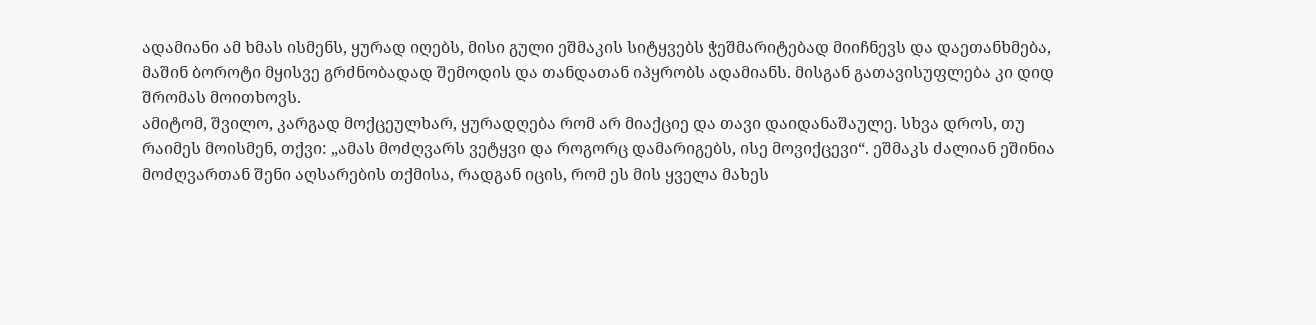ადამიანი ამ ხმას ისმენს, ყურად იღებს, მისი გული ეშმაკის სიტყვებს ჭეშმარიტებად მიიჩნევს და დაეთანხმება, მაშინ ბოროტი მყისვე გრძნობადად შემოდის და თანდათან იპყრობს ადამიანს. მისგან გათავისუფლება კი დიდ შრომას მოითხოვს.
ამიტომ, შვილო, კარგად მოქცეულხარ, ყურადღება რომ არ მიაქციე და თავი დაიდანაშაულე. სხვა დროს, თუ რაიმეს მოისმენ, თქვი: „ამას მოძღვარს ვეტყვი და როგორც დამარიგებს, ისე მოვიქცევი“. ეშმაკს ძალიან ეშინია მოძღვართან შენი აღსარების თქმისა, რადგან იცის, რომ ეს მის ყველა მახეს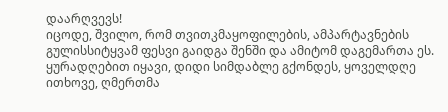დაარღვევს!
იცოდე, შვილო, რომ თვითკმაყოფილების, ამპარტავნების გულისსიტყვამ ფესვი გაიდგა შენში და ამიტომ დაგემართა ეს. ყურადღებით იყავი, დიდი სიმდაბლე გქონდეს, ყოველდღე ითხოვე, ღმერთმა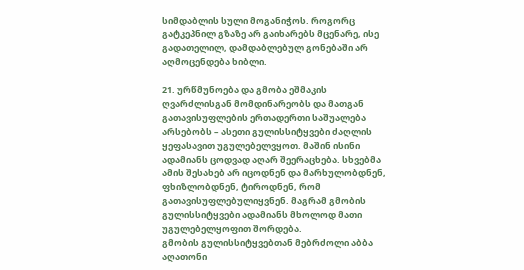სიმდაბლის სული მოგანიჭოს. როგორც გატკეპნილ გზაზე არ გაიხარებს მცენარე, ისე გადათელილ, დამდაბლებულ გონებაში არ აღმოცენდება ხიბლი.

21. ურწმუნოება და გმობა ეშმაკის ღვარძლისგან მომდინარეობს და მათგან გათავისუფლების ერთადერთი საშუალება არსებობს – ასეთი გულისსიტყვები ძაღლის ყეფასავით უგულებელვყოთ. მაშინ ისინი ადამიანს ცოდვად აღარ შეერაცხება. სხვებმა ამის შესახებ არ იცოდნენ და მარხულობდნენ, ფხიზლობდნენ, ტიროდნენ, რომ გათავისუფლებულიყვნენ. მაგრამ გმობის გულისსიტყვები ადამიანს მხოლოდ მათი უგულებელყოფით შორდება.
გმობის გულისსიტყვებთან მებრძოლი აბბა აღათონი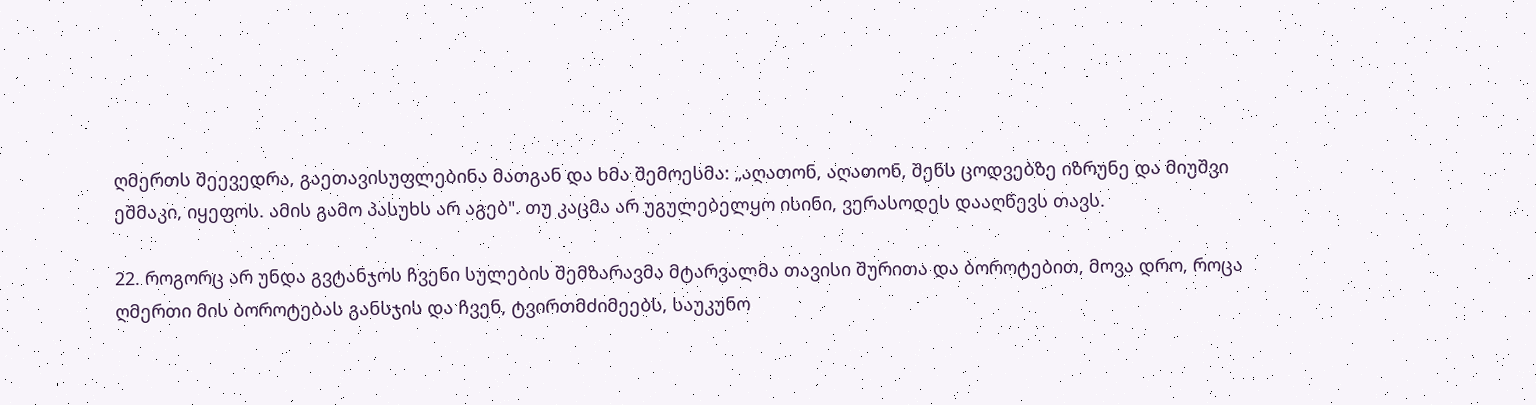ღმერთს შეევედრა, გაეთავისუფლებინა მათგან და ხმა შემოესმა: „აღათონ, აღათონ, შენს ცოდვებზე იზრუნე და მიუშვი ეშმაკი, იყეფოს. ამის გამო პასუხს არ აგებ". თუ კაცმა არ უგულებელყო ისინი, ვერასოდეს დააღწევს თავს.

22. როგორც არ უნდა გვტანჯოს ჩვენი სულების შემზარავმა მტარვალმა თავისი შურითა და ბოროტებით, მოვა დრო, როცა ღმერთი მის ბოროტებას განსჯის და ჩვენ, ტვირთმძიმეებს, საუკუნო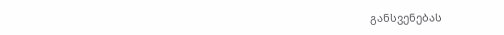განსვენებას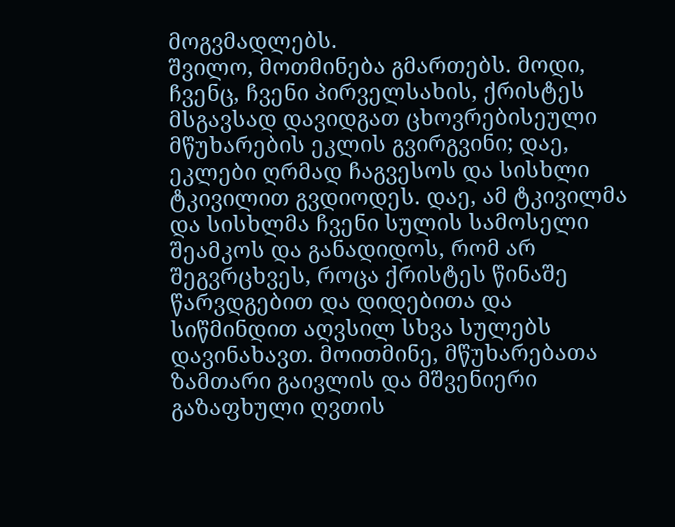მოგვმადლებს.
შვილო, მოთმინება გმართებს. მოდი, ჩვენც, ჩვენი პირველსახის, ქრისტეს მსგავსად დავიდგათ ცხოვრებისეული მწუხარების ეკლის გვირგვინი; დაე, ეკლები ღრმად ჩაგვესოს და სისხლი ტკივილით გვდიოდეს. დაე, ამ ტკივილმა და სისხლმა ჩვენი სულის სამოსელი შეამკოს და განადიდოს, რომ არ შეგვრცხვეს, როცა ქრისტეს წინაშე წარვდგებით და დიდებითა და სიწმინდით აღვსილ სხვა სულებს დავინახავთ. მოითმინე, მწუხარებათა ზამთარი გაივლის და მშვენიერი გაზაფხული ღვთის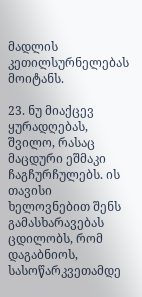მადლის კეთილსურნელებას მოიტანს.

23. ნუ მიაქცევ ყურადღებას, შვილო, რასაც მაცდური ეშმაკი ჩაგჩურჩულებს. ის თავისი ხელოვნებით შენს გამასხარავებას ცდილობს, რომ დაგაბნიოს, სასოწარკვეთამდე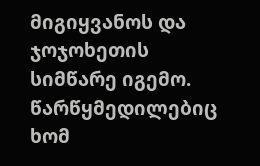მიგიყვანოს და ჯოჯოხეთის სიმწარე იგემო. წარწყმედილებიც ხომ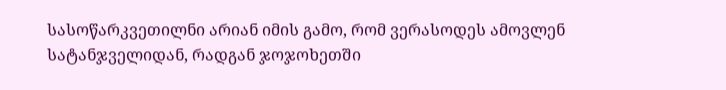სასოწარკვეთილნი არიან იმის გამო, რომ ვერასოდეს ამოვლენ სატანჯველიდან, რადგან ჯოჯოხეთში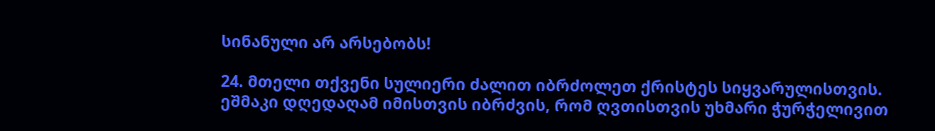სინანული არ არსებობს!

24. მთელი თქვენი სულიერი ძალით იბრძოლეთ ქრისტეს სიყვარულისთვის.
ეშმაკი დღედაღამ იმისთვის იბრძვის, რომ ღვთისთვის უხმარი ჭურჭელივით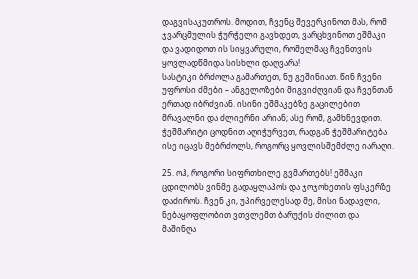დაგვისაკუთროს. მოდით, ჩვენც შევერკინოთ მას, რომ ჯვარცმულის ჭურჭელი გავხდეთ, ვარცხვინოთ ეშმაკი და ვადიდოთ ის სიყვარული, რომელმაც ჩვენთვის ყოვლადწმიდა სისხლი დაღვარა!
სასტიკი ბრძოლა გამართეთ, ნუ გეშინიათ. წინ ჩვენი უფროსი ძმები – ანგელოზები მიგვიძღვიან და ჩვენთან ერთად იბრძვიან. ისინი ეშმაკებზე გაცილებით მრავალნი და ძლიერნი არიან; ასე რომ, გამხნევდით. ჭეშმარიტი ცოდნით აღიჭურვეთ, რადგან ჭეშმარიტება ისე იცავს მებრძოლს, როგორც ყოვლისშემძლე იარაღი.

25. ოჰ, როგორი სიფრთხილე გვმართებს! ეშმაკი ცდილობს ვინმე გადაყლაპოს და ჯოჯოხეთის ფსკერზე დაძიროს. ჩვენ კი, უპირველესად მე, მისი ნადავლი, ნებაყოფლობით ვთვლემთ ბარუქის ძილით და მაშინღა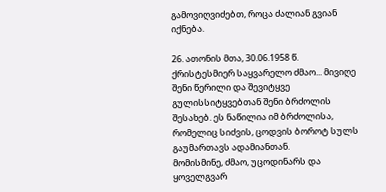გამოვიღვიძებთ, როცა ძალიან გვიან იქნება.

26. ათონის მთა, 30.06.1958 წ.
ქრისტესმიერ საყვარელო ძმაო... მივიღე შენი წერილი და შევიტყვე გულისსიტყვებთან შენი ბრძოლის შესახებ. ეს ნაწილია იმ ბრძოლისა, რომელიც სიძვის, ცოდვის ბოროტ სულს გაუმართავს ადამიანთან.
მომისმინე, ძმაო, უცოდინარს და ყოველგვარ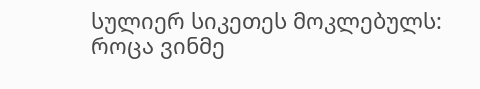სულიერ სიკეთეს მოკლებულს: როცა ვინმე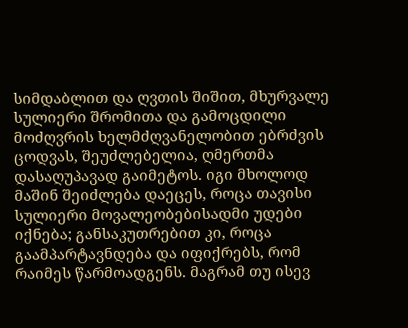სიმდაბლით და ღვთის შიშით, მხურვალე სულიერი შრომითა და გამოცდილი მოძღვრის ხელმძღვანელობით ებრძვის ცოდვას, შეუძლებელია, ღმერთმა დასაღუპავად გაიმეტოს. იგი მხოლოდ მაშინ შეიძლება დაეცეს, როცა თავისი სულიერი მოვალეობებისადმი უდები იქნება; განსაკუთრებით კი, როცა გაამპარტავნდება და იფიქრებს, რომ რაიმეს წარმოადგენს. მაგრამ თუ ისევ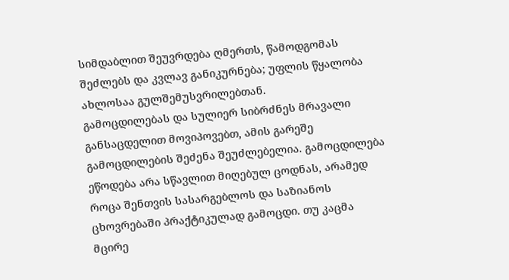სიმდაბლით შეუვრდება ღმერთს, წამოდგომას შეძლებს და კვლავ განიკურნება; უფლის წყალობა ახლოსაა გულშემუსვრილებთან.
გამოცდილებას და სულიერ სიბრძნეს მრავალი განსაცდელით მოვიპოვებთ, ამის გარეშე გამოცდილების შეძენა შეუძლებელია. გამოცდილება ეწოდება არა სწავლით მიღებულ ცოდნას, არამედ როცა შენთვის სასარგებლოს და საზიანოს ცხოვრებაში პრაქტიკულად გამოცდი. თუ კაცმა მცირე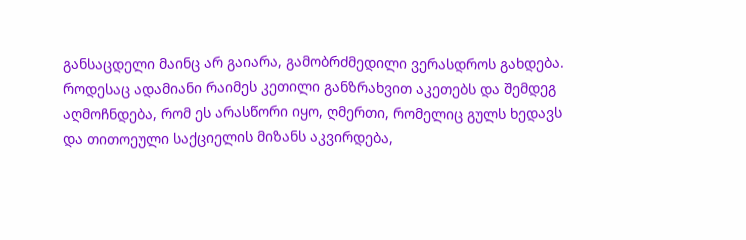განსაცდელი მაინც არ გაიარა, გამობრძმედილი ვერასდროს გახდება.
როდესაც ადამიანი რაიმეს კეთილი განზრახვით აკეთებს და შემდეგ აღმოჩნდება, რომ ეს არასწორი იყო, ღმერთი, რომელიც გულს ხედავს და თითოეული საქციელის მიზანს აკვირდება,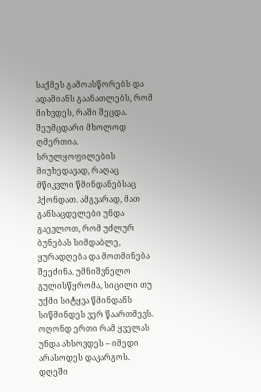საქმეს გამოასწორებს და ადამიანს გაანათლებს, რომ მიხვდეს, რაში შეცდა.
შეუმცდარი მხოლოდ ღმერთია. სრულყოფილების მიუხედავად, რაღაც მწიკვლი წმინდანებსაც ჰქონდათ. ამგვარად, მათ განსაცდელები უნდა გაევლოთ, რომ უძლურ ბუნებას სიმდაბლე, ყურადღება და მოთმინება შეეძინა. უმნიშვნელო გულისწყრომა, სიცილი თუ უქმი სიტყვა წმინდანს სიწმინდეს ვერ წაართმევს.
ოღონდ ერთი რამ ყველას უნდა ახსოვდეს – იმედი არასოდეს დაკარგოს. დღეში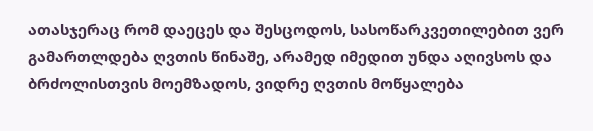ათასჯერაც რომ დაეცეს და შესცოდოს, სასოწარკვეთილებით ვერ გამართლდება ღვთის წინაშე, არამედ იმედით უნდა აღივსოს და ბრძოლისთვის მოემზადოს, ვიდრე ღვთის მოწყალება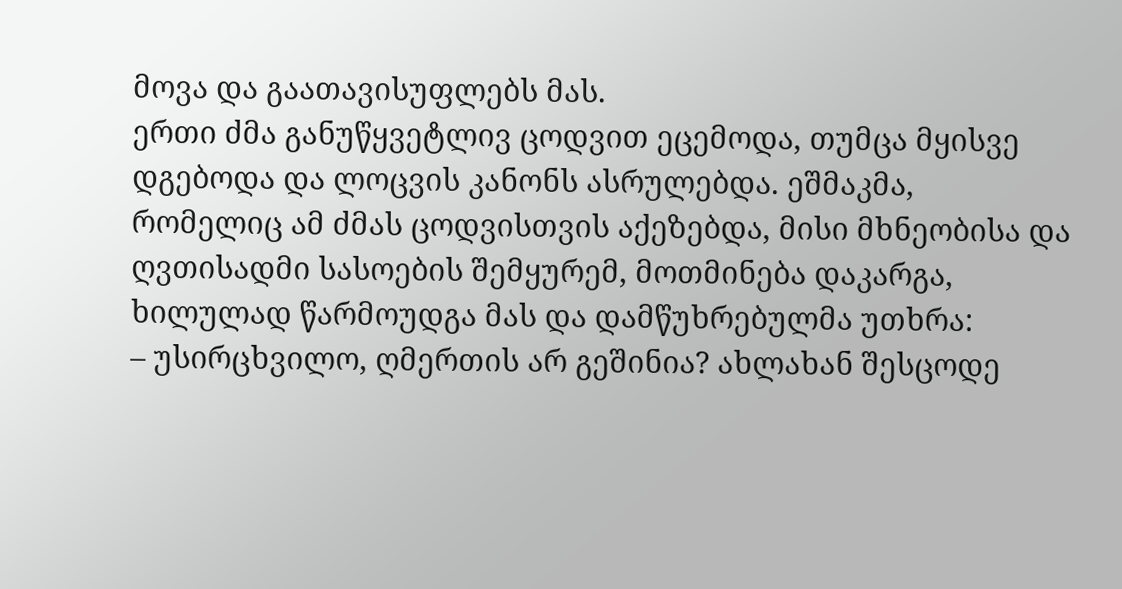მოვა და გაათავისუფლებს მას.
ერთი ძმა განუწყვეტლივ ცოდვით ეცემოდა, თუმცა მყისვე დგებოდა და ლოცვის კანონს ასრულებდა. ეშმაკმა, რომელიც ამ ძმას ცოდვისთვის აქეზებდა, მისი მხნეობისა და ღვთისადმი სასოების შემყურემ, მოთმინება დაკარგა, ხილულად წარმოუდგა მას და დამწუხრებულმა უთხრა:
– უსირცხვილო, ღმერთის არ გეშინია? ახლახან შესცოდე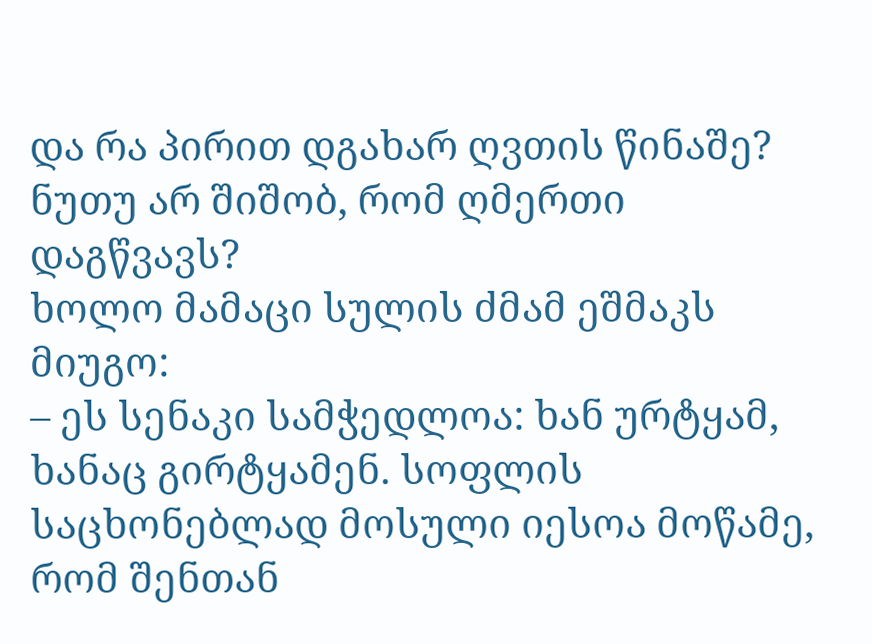და რა პირით დგახარ ღვთის წინაშე? ნუთუ არ შიშობ, რომ ღმერთი დაგწვავს?
ხოლო მამაცი სულის ძმამ ეშმაკს მიუგო:
– ეს სენაკი სამჭედლოა: ხან ურტყამ, ხანაც გირტყამენ. სოფლის საცხონებლად მოსული იესოა მოწამე, რომ შენთან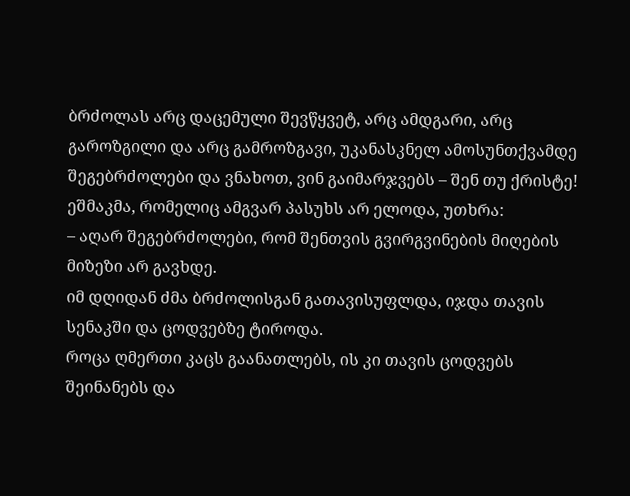ბრძოლას არც დაცემული შევწყვეტ, არც ამდგარი, არც გაროზგილი და არც გამროზგავი, უკანასკნელ ამოსუნთქვამდე შეგებრძოლები და ვნახოთ, ვინ გაიმარჯვებს – შენ თუ ქრისტე!
ეშმაკმა, რომელიც ამგვარ პასუხს არ ელოდა, უთხრა:
– აღარ შეგებრძოლები, რომ შენთვის გვირგვინების მიღების მიზეზი არ გავხდე.
იმ დღიდან ძმა ბრძოლისგან გათავისუფლდა, იჯდა თავის სენაკში და ცოდვებზე ტიროდა.
როცა ღმერთი კაცს გაანათლებს, ის კი თავის ცოდვებს შეინანებს და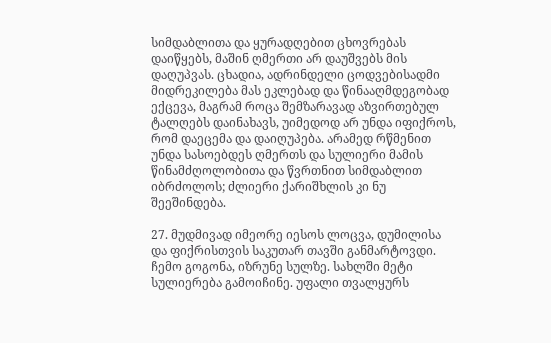სიმდაბლითა და ყურადღებით ცხოვრებას დაიწყებს, მაშინ ღმერთი არ დაუშვებს მის დაღუპვას. ცხადია, ადრინდელი ცოდვებისადმი მიდრეკილება მას ეკლებად და წინააღმდეგობად ექცევა, მაგრამ როცა შემზარავად აზვირთებულ ტალღებს დაინახავს, უიმედოდ არ უნდა იფიქროს, რომ დაეცემა და დაიღუპება. არამედ რწმენით უნდა სასოებდეს ღმერთს და სულიერი მამის წინამძღოლობითა და წვრთნით სიმდაბლით იბრძოლოს; ძლიერი ქარიშხლის კი ნუ შეეშინდება.

27. მუდმივად იმეორე იესოს ლოცვა, დუმილისა და ფიქრისთვის საკუთარ თავში განმარტოვდი. ჩემო გოგონა, იზრუნე სულზე. სახლში მეტი სულიერება გამოიჩინე. უფალი თვალყურს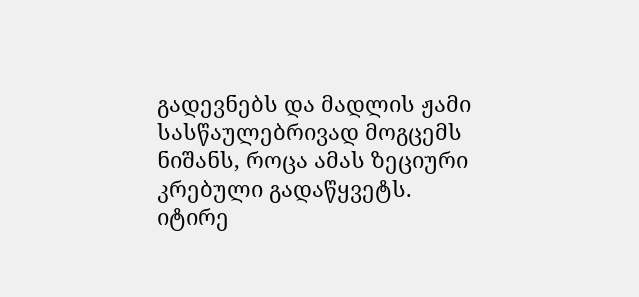გადევნებს და მადლის ჟამი სასწაულებრივად მოგცემს ნიშანს, როცა ამას ზეციური კრებული გადაწყვეტს.
იტირე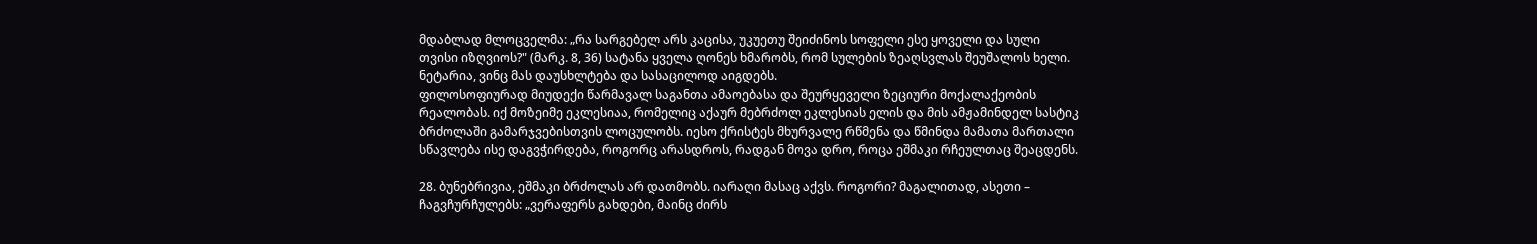მდაბლად მლოცველმა: „რა სარგებელ არს კაცისა, უკუეთუ შეიძინოს სოფელი ესე ყოველი და სული თვისი იზღვიოს?" (მარკ. 8, 36) სატანა ყველა ღონეს ხმარობს, რომ სულების ზეაღსვლას შეუშალოს ხელი. ნეტარია, ვინც მას დაუსხლტება და სასაცილოდ აიგდებს.
ფილოსოფიურად მიუდექი წარმავალ საგანთა ამაოებასა და შეურყეველი ზეციური მოქალაქეობის რეალობას. იქ მოზეიმე ეკლესიაა, რომელიც აქაურ მებრძოლ ეკლესიას ელის და მის ამჟამინდელ სასტიკ ბრძოლაში გამარჯვებისთვის ლოცულობს. იესო ქრისტეს მხურვალე რწმენა და წმინდა მამათა მართალი სწავლება ისე დაგვჭირდება, როგორც არასდროს, რადგან მოვა დრო, როცა ეშმაკი რჩეულთაც შეაცდენს.

28. ბუნებრივია, ეშმაკი ბრძოლას არ დათმობს. იარაღი მასაც აქვს. როგორი? მაგალითად, ასეთი – ჩაგვჩურჩულებს: „ვერაფერს გახდები, მაინც ძირს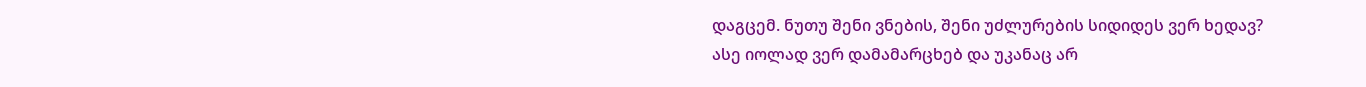დაგცემ. ნუთუ შენი ვნების, შენი უძლურების სიდიდეს ვერ ხედავ? ასე იოლად ვერ დამამარცხებ და უკანაც არ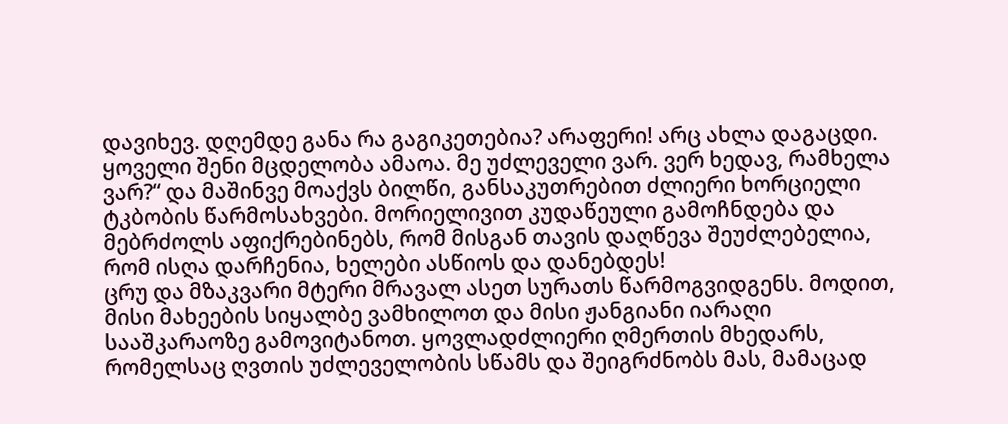დავიხევ. დღემდე განა რა გაგიკეთებია? არაფერი! არც ახლა დაგაცდი. ყოველი შენი მცდელობა ამაოა. მე უძლეველი ვარ. ვერ ხედავ, რამხელა ვარ?“ და მაშინვე მოაქვს ბილწი, განსაკუთრებით ძლიერი ხორციელი ტკბობის წარმოსახვები. მორიელივით კუდაწეული გამოჩნდება და მებრძოლს აფიქრებინებს, რომ მისგან თავის დაღწევა შეუძლებელია, რომ ისღა დარჩენია, ხელები ასწიოს და დანებდეს!
ცრუ და მზაკვარი მტერი მრავალ ასეთ სურათს წარმოგვიდგენს. მოდით, მისი მახეების სიყალბე ვამხილოთ და მისი ჟანგიანი იარაღი სააშკარაოზე გამოვიტანოთ. ყოვლადძლიერი ღმერთის მხედარს, რომელსაც ღვთის უძლეველობის სწამს და შეიგრძნობს მას, მამაცად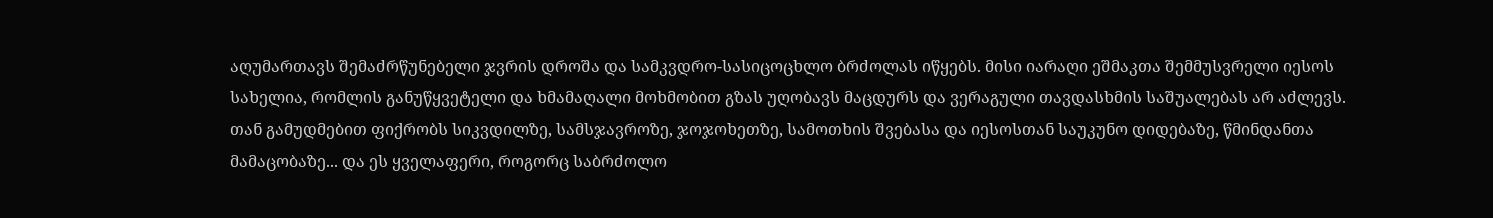აღუმართავს შემაძრწუნებელი ჯვრის დროშა და სამკვდრო-სასიცოცხლო ბრძოლას იწყებს. მისი იარაღი ეშმაკთა შემმუსვრელი იესოს სახელია, რომლის განუწყვეტელი და ხმამაღალი მოხმობით გზას უღობავს მაცდურს და ვერაგული თავდასხმის საშუალებას არ აძლევს. თან გამუდმებით ფიქრობს სიკვდილზე, სამსჯავროზე, ჯოჯოხეთზე, სამოთხის შვებასა და იესოსთან საუკუნო დიდებაზე, წმინდანთა მამაცობაზე... და ეს ყველაფერი, როგორც საბრძოლო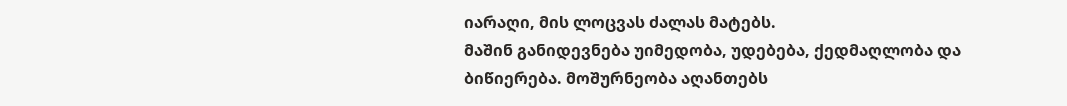იარაღი, მის ლოცვას ძალას მატებს.
მაშინ განიდევნება უიმედობა, უდებება, ქედმაღლობა და ბიწიერება. მოშურნეობა აღანთებს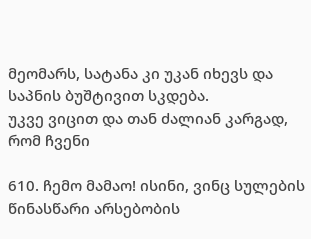მეომარს, სატანა კი უკან იხევს და საპნის ბუშტივით სკდება.
უკვე ვიცით და თან ძალიან კარგად, რომ ჩვენი

610. ჩემო მამაო! ისინი, ვინც სულების წინასწარი არსებობის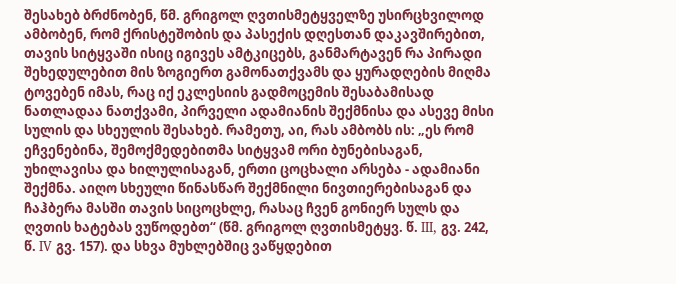შესახებ ბრძნობენ, წმ. გრიგოლ ღვთისმეტყველზე უსირცხვილოდ ამბობენ, რომ ქრისტეშობის და პასექის დღესთან დაკავშირებით, თავის სიტყვაში ისიც იგივეს ამტკიცებს, განმარტავენ რა პირადი შეხედულებით მის ზოგიერთ გამონათქვამს და ყურადღების მიღმა ტოვებენ იმას, რაც იქ ეკლესიის გადმოცემის შესაბამისად ნათლადაა ნათქვამი, პირველი ადამიანის შექმნისა და ასევე მისი სულის და სხეულის შესახებ. რამეთუ, აი, რას ამბობს ის: „ეს რომ ეჩვენებინა, შემოქმედებითმა სიტყვამ ორი ბუნებისაგან, უხილავისა და ხილულისაგან, ერთი ცოცხალი არსება - ადამიანი შექმნა. აიღო სხეული წინასწარ შექმნილი ნივთიერებისაგან და ჩაჰბერა მასში თავის სიცოცხლე, რასაც ჩვენ გონიერ სულს და ღვთის ხატებას ვუწოდებთ“ (წმ. გრიგოლ ღვთისმეტყვ. წ. III, გვ. 242, წ. IV გვ. 157). და სხვა მუხლებშიც ვაწყდებით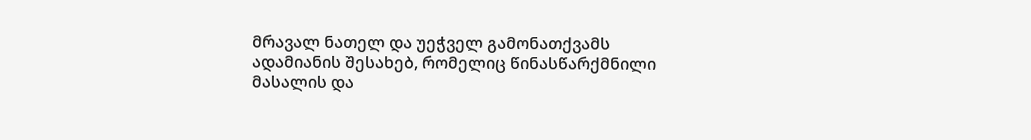მრავალ ნათელ და უეჭველ გამონათქვამს ადამიანის შესახებ, რომელიც წინასწარქმნილი მასალის და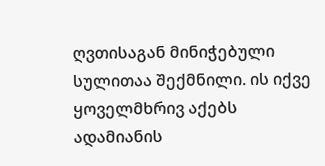ღვთისაგან მინიჭებული სულითაა შექმნილი. ის იქვე ყოველმხრივ აქებს ადამიანის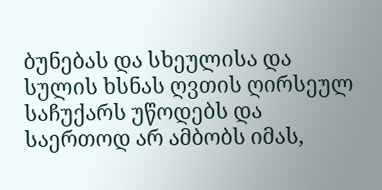ბუნებას და სხეულისა და სულის ხსნას ღვთის ღირსეულ საჩუქარს უწოდებს და საერთოდ არ ამბობს იმას,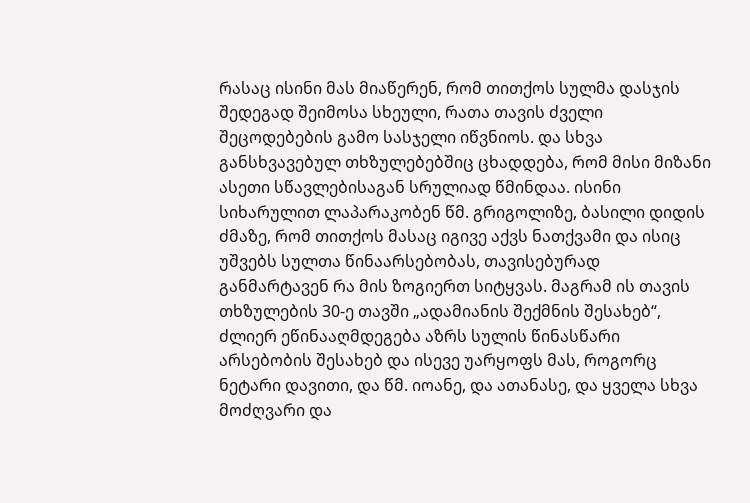რასაც ისინი მას მიაწერენ, რომ თითქოს სულმა დასჯის შედეგად შეიმოსა სხეული, რათა თავის ძველი შეცოდებების გამო სასჯელი იწვნიოს. და სხვა განსხვავებულ თხზულებებშიც ცხადდება, რომ მისი მიზანი ასეთი სწავლებისაგან სრულიად წმინდაა. ისინი სიხარულით ლაპარაკობენ წმ. გრიგოლიზე, ბასილი დიდის ძმაზე, რომ თითქოს მასაც იგივე აქვს ნათქვამი და ისიც უშვებს სულთა წინაარსებობას, თავისებურად განმარტავენ რა მის ზოგიერთ სიტყვას. მაგრამ ის თავის თხზულების 30-ე თავში „ადამიანის შექმნის შესახებ“, ძლიერ ეწინააღმდეგება აზრს სულის წინასწარი არსებობის შესახებ და ისევე უარყოფს მას, როგორც ნეტარი დავითი, და წმ. იოანე, და ათანასე, და ყველა სხვა მოძღვარი და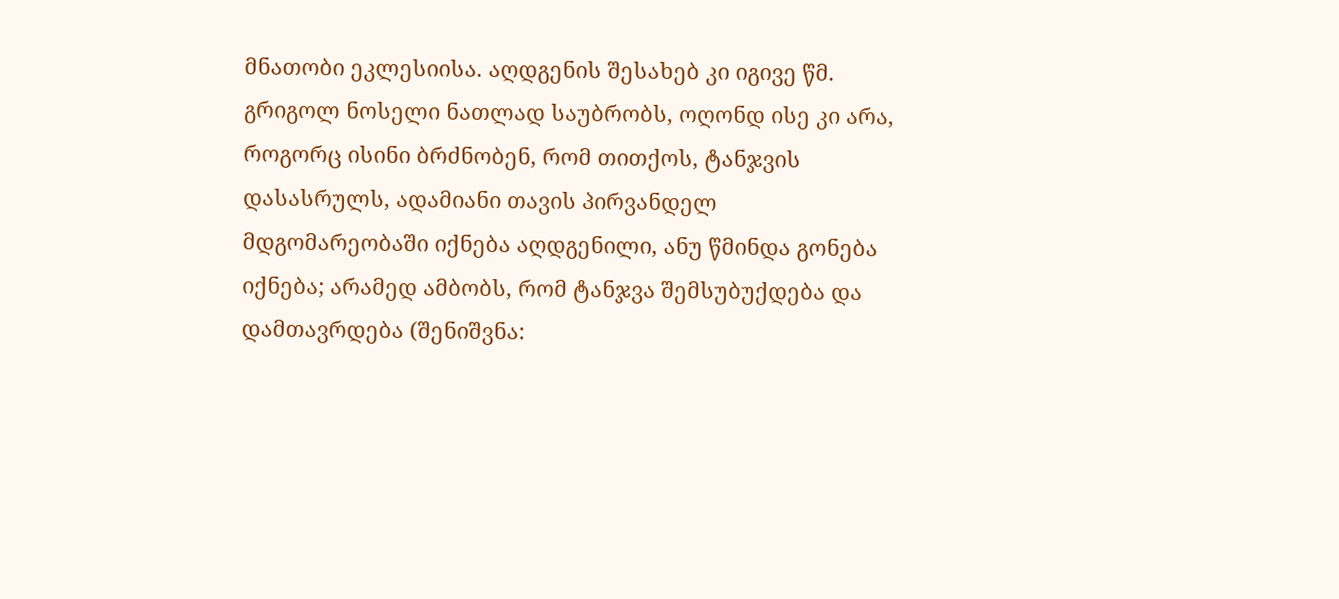მნათობი ეკლესიისა. აღდგენის შესახებ კი იგივე წმ. გრიგოლ ნოსელი ნათლად საუბრობს, ოღონდ ისე კი არა, როგორც ისინი ბრძნობენ, რომ თითქოს, ტანჯვის დასასრულს, ადამიანი თავის პირვანდელ მდგომარეობაში იქნება აღდგენილი, ანუ წმინდა გონება იქნება; არამედ ამბობს, რომ ტანჯვა შემსუბუქდება და დამთავრდება (შენიშვნა: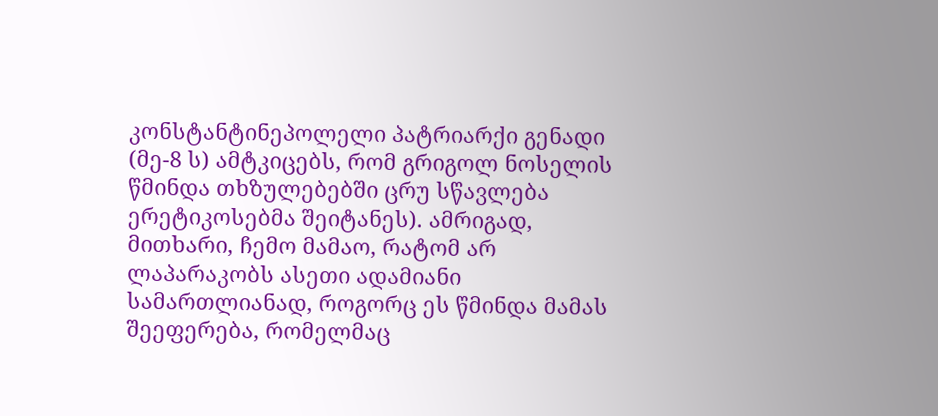კონსტანტინეპოლელი პატრიარქი გენადი (მე-8 ს) ამტკიცებს, რომ გრიგოლ ნოსელის წმინდა თხზულებებში ცრუ სწავლება ერეტიკოსებმა შეიტანეს). ამრიგად, მითხარი, ჩემო მამაო, რატომ არ ლაპარაკობს ასეთი ადამიანი სამართლიანად, როგორც ეს წმინდა მამას შეეფერება, რომელმაც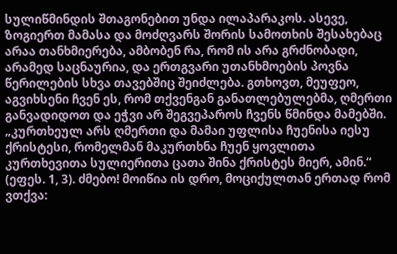სულიწმინდის შთაგონებით უნდა ილაპარაკოს. ასევე, ზოგიერთ მამასა და მოძღვარს შორის სამოთხის შესახებაც არაა თანხმიერება, ამბობენ რა, რომ ის არა გრძნობადი, არამედ საცნაურია, და ერთგვარი უთანხმოების პოვნა წერილების სხვა თავებშიც შეიძლება. გთხოვთ, მეუფეო, აგვიხსენი ჩვენ ეს, რომ თქვენგან განათლებულებმა, ღმერთი განვადიდოთ და ეჭვი არ შეგვეპაროს ჩვენს წმინდა მამებში.
„კურთხეულ არს ღმერთი და მამაი უფლისა ჩუენისა იესუ ქრისტესი, რომელმან მაკურთხნა ჩუენ ყოვლითა კურთხევითა სულიერითა ცათა შინა ქრისტეს მიერ, ამინ.“ (ეფეს. 1, 3). ძმებო! მოიწია ის დრო, მოციქულთან ერთად რომ ვთქვა: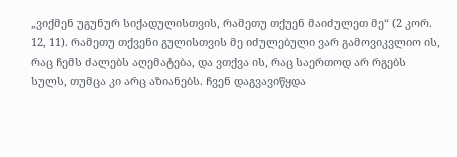„ვიქმენ უგუნურ სიქადულისთვის, რამეთუ თქუენ მაიძულეთ მე“ (2 კორ. 12, 11). რამეთუ თქვენი გულისთვის მე იძულებული ვარ გამოვიკვლიო ის, რაც ჩემს ძალებს აღემატება, და ვთქვა ის, რაც საერთოდ არ რგებს სულს, თუმცა კი არც აზიანებს. ჩვენ დაგვავიწყდა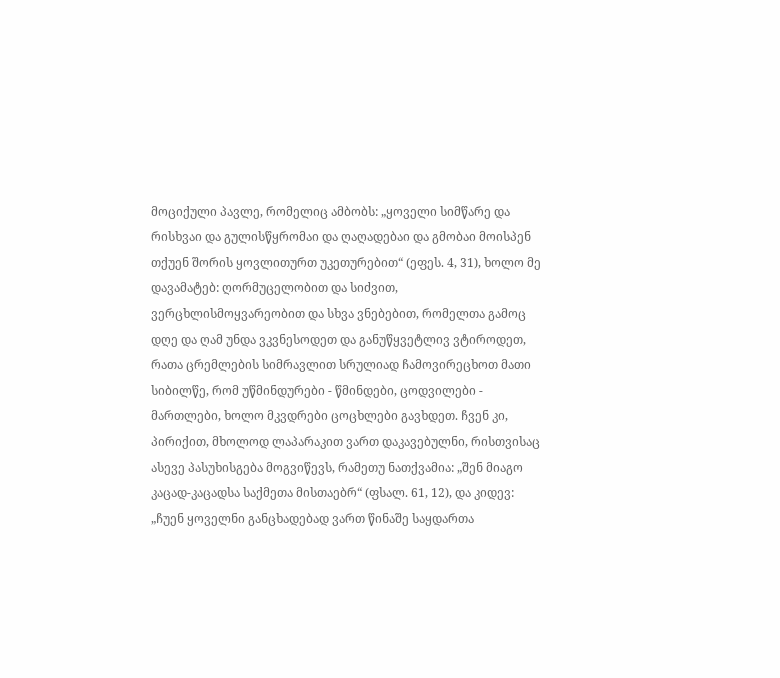მოციქული პავლე, რომელიც ამბობს: „ყოველი სიმწარე და რისხვაი და გულისწყრომაი და ღაღადებაი და გმობაი მოისპენ თქუენ შორის ყოვლითურთ უკეთურებით“ (ეფეს. 4, 31), ხოლო მე დავამატებ: ღორმუცელობით და სიძვით, ვერცხლისმოყვარეობით და სხვა ვნებებით, რომელთა გამოც დღე და ღამ უნდა ვკვნესოდეთ და განუწყვეტლივ ვტიროდეთ, რათა ცრემლების სიმრავლით სრულიად ჩამოვირეცხოთ მათი სიბილწე, რომ უწმინდურები - წმინდები, ცოდვილები - მართლები, ხოლო მკვდრები ცოცხლები გავხდეთ. ჩვენ კი, პირიქით, მხოლოდ ლაპარაკით ვართ დაკავებულნი, რისთვისაც ასევე პასუხისგება მოგვიწევს, რამეთუ ნათქვამია: „შენ მიაგო კაცად-კაცადსა საქმეთა მისთაებრ“ (ფსალ. 61, 12), და კიდევ: „ჩუენ ყოველნი განცხადებად ვართ წინაშე საყდართა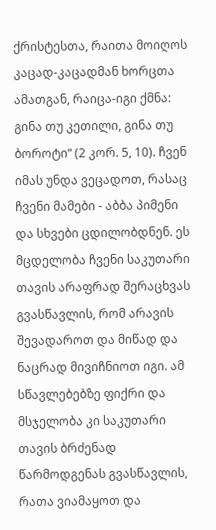ქრისტესთა, რაითა მოიღოს კაცად-კაცადმან ხორცთა ამათგან, რაიცა-იგი ქმნა: გინა თუ კეთილი, გინა თუ ბოროტი“ (2 კორ. 5, 10). ჩვენ იმას უნდა ვეცადოთ, რასაც ჩვენი მამები - აბბა პიმენი და სხვები ცდილობდნენ. ეს მცდელობა ჩვენი საკუთარი თავის არაფრად შერაცხვას გვასწავლის, რომ არავის შევადაროთ და მიწად და ნაცრად მივიჩნიოთ იგი. ამ სწავლებებზე ფიქრი და მსჯელობა კი საკუთარი თავის ბრძენად წარმოდგენას გვასწავლის, რათა ვიამაყოთ და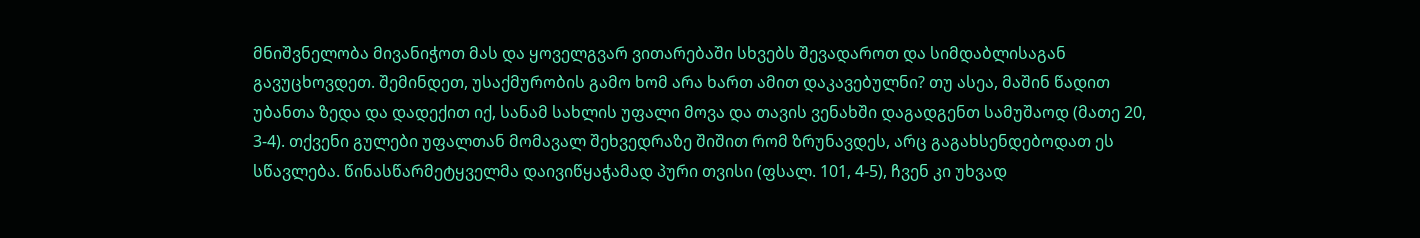მნიშვნელობა მივანიჭოთ მას და ყოველგვარ ვითარებაში სხვებს შევადაროთ და სიმდაბლისაგან გავუცხოვდეთ. შემინდეთ, უსაქმურობის გამო ხომ არა ხართ ამით დაკავებულნი? თუ ასეა, მაშინ წადით უბანთა ზედა და დადექით იქ, სანამ სახლის უფალი მოვა და თავის ვენახში დაგადგენთ სამუშაოდ (მათე 20, 3-4). თქვენი გულები უფალთან მომავალ შეხვედრაზე შიშით რომ ზრუნავდეს, არც გაგახსენდებოდათ ეს სწავლება. წინასწარმეტყველმა დაივიწყაჭამად პური თვისი (ფსალ. 101, 4-5), ჩვენ კი უხვად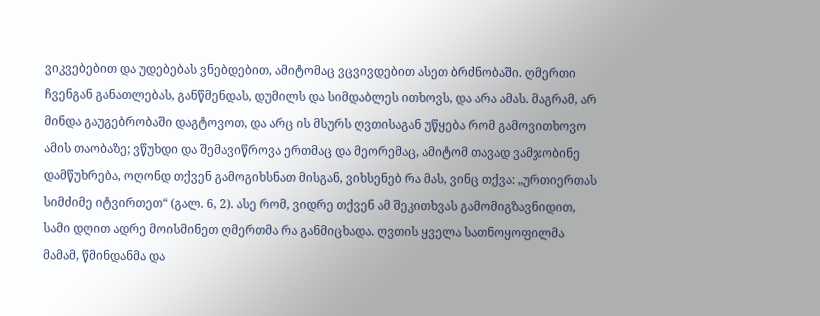ვიკვებებით და უდებებას ვნებდებით, ამიტომაც ვცვივდებით ასეთ ბრძნობაში. ღმერთი ჩვენგან განათლებას, განწმენდას, დუმილს და სიმდაბლეს ითხოვს, და არა ამას. მაგრამ, არ მინდა გაუგებრობაში დაგტოვოთ, და არც ის მსურს ღვთისაგან უწყება რომ გამოვითხოვო ამის თაობაზე; ვწუხდი და შემავიწროვა ერთმაც და მეორემაც, ამიტომ თავად ვამჯობინე დამწუხრება, ოღონდ თქვენ გამოგიხსნათ მისგან, ვიხსენებ რა მას, ვინც თქვა: „ურთიერთას სიმძიმე იტვირთეთ“ (გალ. 6, 2). ასე რომ, ვიდრე თქვენ ამ შეკითხვას გამომიგზავნიდით, სამი დღით ადრე მოისმინეთ ღმერთმა რა განმიცხადა. ღვთის ყველა სათნოყოფილმა მამამ, წმინდანმა და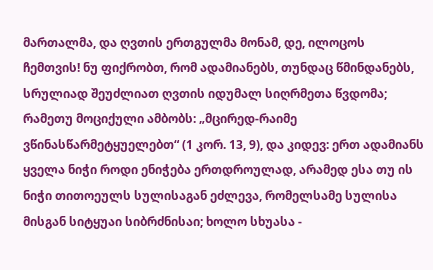მართალმა, და ღვთის ერთგულმა მონამ, დე, ილოცოს ჩემთვის! ნუ ფიქრობთ, რომ ადამიანებს, თუნდაც წმინდანებს, სრულიად შეუძლიათ ღვთის იდუმალ სიღრმეთა წვდომა; რამეთუ მოციქული ამბობს: „მცირედ-რაიმე ვწინასწარმეტყუელებთ“ (1 კორ. 13, 9), და კიდევ: ერთ ადამიანს ყველა ნიჭი როდი ენიჭება ერთდროულად, არამედ ესა თუ ის ნიჭი თითოეულს სულისაგან ეძლევა, რომელსამე სულისა მისგან სიტყუაი სიბრძნისაი; ხოლო სხუასა -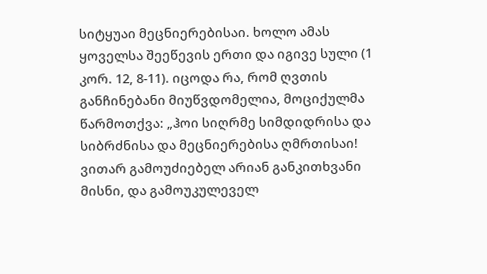სიტყუაი მეცნიერებისაი. ხოლო ამას ყოველსა შეეწევის ერთი და იგივე სული (1 კორ. 12, 8-11). იცოდა რა, რომ ღვთის განჩინებანი მიუწვდომელია, მოციქულმა წარმოთქვა: „ჰოი სიღრმე სიმდიდრისა და სიბრძნისა და მეცნიერებისა ღმრთისაი! ვითარ გამოუძიებელ არიან განკითხვანი მისნი, და გამოუკულეველ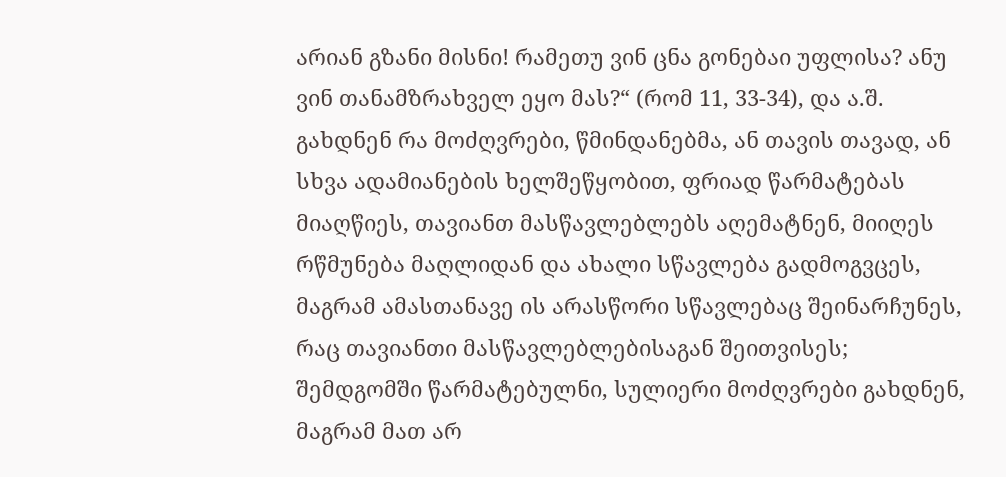არიან გზანი მისნი! რამეთუ ვინ ცნა გონებაი უფლისა? ანუ ვინ თანამზრახველ ეყო მას?“ (რომ 11, 33-34), და ა.შ. გახდნენ რა მოძღვრები, წმინდანებმა, ან თავის თავად, ან სხვა ადამიანების ხელშეწყობით, ფრიად წარმატებას მიაღწიეს, თავიანთ მასწავლებლებს აღემატნენ, მიიღეს რწმუნება მაღლიდან და ახალი სწავლება გადმოგვცეს, მაგრამ ამასთანავე ის არასწორი სწავლებაც შეინარჩუნეს, რაც თავიანთი მასწავლებლებისაგან შეითვისეს; შემდგომში წარმატებულნი, სულიერი მოძღვრები გახდნენ, მაგრამ მათ არ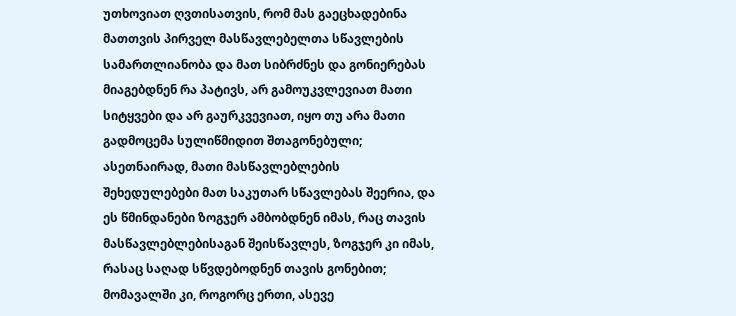უთხოვიათ ღვთისათვის, რომ მას გაეცხადებინა მათთვის პირველ მასწავლებელთა სწავლების სამართლიანობა და მათ სიბრძნეს და გონიერებას მიაგებდნენ რა პატივს, არ გამოუკვლევიათ მათი სიტყვები და არ გაურკვევიათ, იყო თუ არა მათი გადმოცემა სულიწმიდით შთაგონებული; ასეთნაირად, მათი მასწავლებლების შეხედულებები მათ საკუთარ სწავლებას შეერია, და ეს წმინდანები ზოგჯერ ამბობდნენ იმას, რაც თავის მასწავლებლებისაგან შეისწავლეს, ზოგჯერ კი იმას, რასაც საღად სწვდებოდნენ თავის გონებით; მომავალში კი, როგორც ერთი, ასევე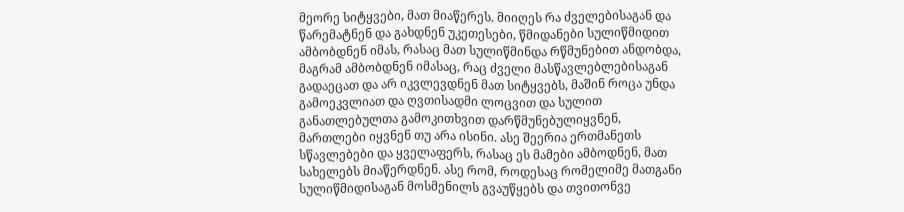მეორე სიტყვები, მათ მიაწერეს. მიიღეს რა ძველებისაგან და წარემატნენ და გახდნენ უკეთესები, წმიდანები სულიწმიდით ამბობდნენ იმას, რასაც მათ სულიწმინდა რწმუნებით ანდობდა, მაგრამ ამბობდნენ იმასაც, რაც ძველი მასწავლებლებისაგან გადაეცათ და არ იკვლევდნენ მათ სიტყვებს, მაშინ როცა უნდა გამოეკვლიათ და ღვთისადმი ლოცვით და სულით განათლებულთა გამოკითხვით დარწმუნებულიყვნენ, მართლები იყვნენ თუ არა ისინი. ასე შეერია ერთმანეთს სწავლებები და ყველაფერს, რასაც ეს მამები ამბოდნენ, მათ სახელებს მიაწერდნენ. ასე რომ, როდესაც რომელიმე მათგანი სულიწმიდისაგან მოსმენილს გვაუწყებს და თვითონვე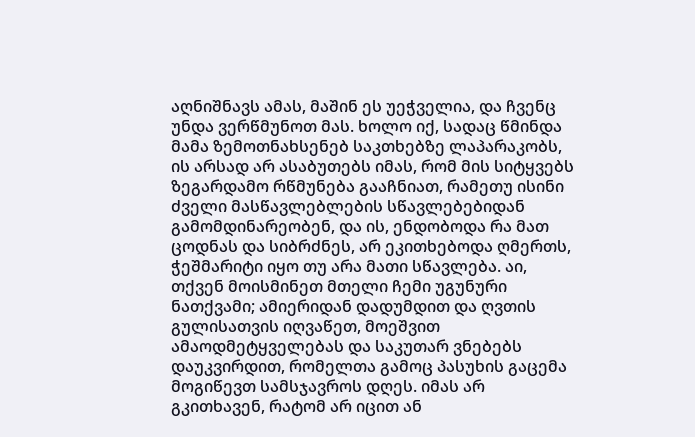აღნიშნავს ამას, მაშინ ეს უეჭველია, და ჩვენც უნდა ვერწმუნოთ მას. ხოლო იქ, სადაც წმინდა მამა ზემოთნახსენებ საკთხებზე ლაპარაკობს, ის არსად არ ასაბუთებს იმას, რომ მის სიტყვებს ზეგარდამო რწმუნება გააჩნიათ, რამეთუ ისინი ძველი მასწავლებლების სწავლებებიდან გამომდინარეობენ, და ის, ენდობოდა რა მათ ცოდნას და სიბრძნეს, არ ეკითხებოდა ღმერთს, ჭეშმარიტი იყო თუ არა მათი სწავლება. აი, თქვენ მოისმინეთ მთელი ჩემი უგუნური ნათქვამი; ამიერიდან დადუმდით და ღვთის გულისათვის იღვაწეთ, მოეშვით ამაოდმეტყველებას და საკუთარ ვნებებს დაუკვირდით, რომელთა გამოც პასუხის გაცემა მოგიწევთ სამსჯავროს დღეს. იმას არ გკითხავენ, რატომ არ იცით ან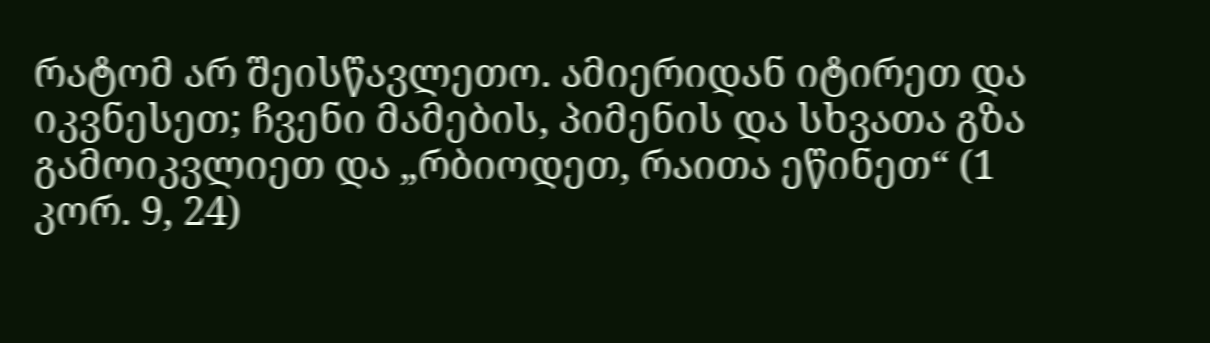რატომ არ შეისწავლეთო. ამიერიდან იტირეთ და იკვნესეთ; ჩვენი მამების, პიმენის და სხვათა გზა გამოიკვლიეთ და „რბიოდეთ, რაითა ეწინეთ“ (1 კორ. 9, 24)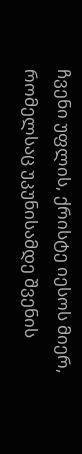ჩვენი უფლის, ქრისტე იესოს მიერ, რომელსაც უკუნისამდე შვენის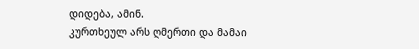დიდება, ამინ.
კურთხეულ არს ღმერთი და მამაი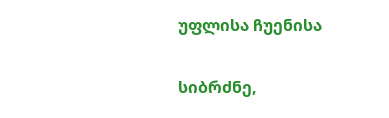უფლისა ჩუენისა

სიბრძნე,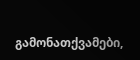გამონათქვამები,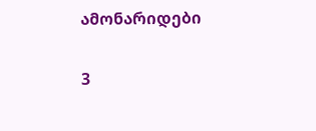ამონარიდები

3